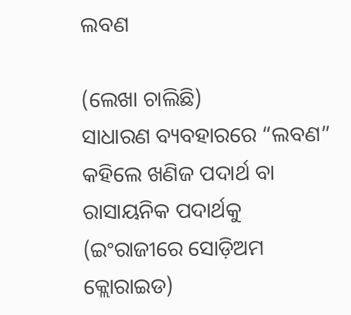ଲବଣ

(ଲେଖା ଚାଲିଛି)
ସାଧାରଣ ବ୍ୟବହାରରେ “ଲବଣ” କହିଲେ ଖଣିଜ ପଦାର୍ଥ ବା ରାସାୟନିକ ପଦାର୍ଥକୁ (ଇଂରାଜୀରେ ସୋଡ଼ିଅମ କ୍ଲୋରାଇଡ)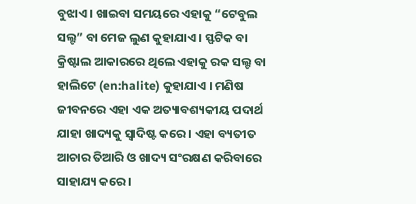ବୁଝାଏ । ଖାଇବା ସମୟରେ ଏହାକୁ “ଟେବୁଲ ସଲ୍ଟ” ବା ମେଜ ଲୁଣ କୁହାଯାଏ । ସ୍ଫଟିକ ବା କ୍ରିଷ୍ଟାଲ ଆକାରରେ ଥିଲେ ଏହାକୁ ରକ ସଲ୍ଟ ବା ହାଲିଟେ (en:halite) କୁହାଯାଏ । ମଣିଷ ଜୀବନରେ ଏହା ଏକ ଅତ୍ୟାବଶ୍ୟକୀୟ ପଦାର୍ଥ ଯାହା ଖାଦ୍ୟକୁ ସ୍ଵାଦିଷ୍ଟ କରେ । ଏହା ବ୍ୟତୀତ ଆଚାର ତିଆରି ଓ ଖାଦ୍ୟ ସଂରକ୍ଷଣ କରିବାରେ ସାହାଯ୍ୟ କରେ ।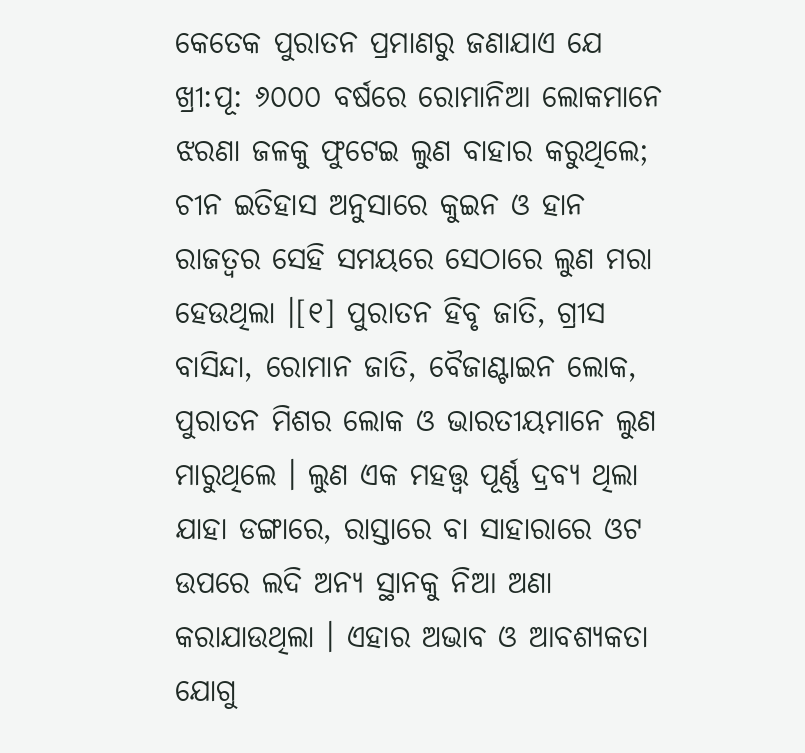କେତେକ ପୁରାତନ ପ୍ରମାଣରୁ ଜଣାଯାଏ ଯେ ଖ୍ରୀ:ପୂ: ୬୦୦୦ ବର୍ଷରେ ରୋମାନିଆ ଲୋକମାନେ ଝରଣା ଜଳକୁ ଫୁଟେଇ ଲୁଣ ବାହାର କରୁଥିଲେ; ଚୀନ ଇତିହାସ ଅନୁସାରେ କୁଇନ ଓ ହାନ ରାଜତ୍ଵର ସେହି ସମୟରେ ସେଠାରେ ଲୁଣ ମରା ହେଉଥିଲା ।[୧] ପୁରାତନ ହିବୃ ଜାତି, ଗ୍ରୀସ ବାସିନ୍ଦା, ରୋମାନ ଜାତି, ବୈଜାଣ୍ଟାଇନ ଲୋକ, ପୁରାତନ ମିଶର ଲୋକ ଓ ଭାରତୀୟମାନେ ଲୁଣ ମାରୁଥିଲେ । ଲୁଣ ଏକ ମହତ୍ତ୍ଵ ପୂର୍ଣ୍ଣ ଦ୍ରବ୍ୟ ଥିଲା ଯାହା ଡଙ୍ଗାରେ, ରାସ୍ତାରେ ବା ସାହାରାରେ ଓଟ ଉପରେ ଲଦି ଅନ୍ୟ ସ୍ଥାନକୁ ନିଆ ଅଣା କରାଯାଉଥିଲା । ଏହାର ଅଭାବ ଓ ଆବଶ୍ୟକତା ଯୋଗୁ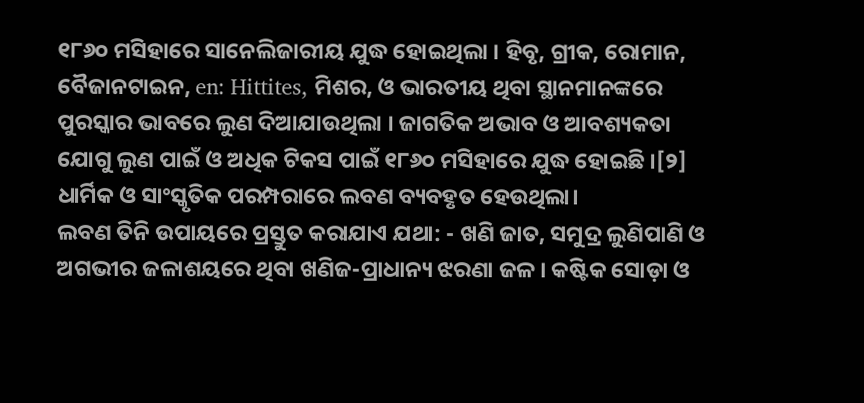୧୮୬୦ ମସିହାରେ ସାନେଲିଜାରୀୟ ଯୁଦ୍ଧ ହୋଇଥିଲା । ହିବୃ, ଗ୍ରୀକ, ରୋମାନ, ବୈଜାନଟାଇନ, en: Hittites, ମିଶର, ଓ ଭାରତୀୟ ଥିବା ସ୍ଥାନମାନଙ୍କରେ ପୁରସ୍କାର ଭାବରେ ଲୁଣ ଦିଆଯାଉଥିଲା । ଜାଗତିକ ଅଭାବ ଓ ଆବଶ୍ୟକତା ଯୋଗୁ ଲୁଣ ପାଇଁ ଓ ଅଧିକ ଟିକସ ପାଇଁ ୧୮୬୦ ମସିହାରେ ଯୁଦ୍ଧ ହୋଇଛି ।[୨] ଧାର୍ମିକ ଓ ସାଂସ୍କୃତିକ ପରମ୍ପରାରେ ଲବଣ ବ୍ୟବହୃତ ହେଉଥିଲା।
ଲବଣ ତିନି ଉପାୟରେ ପ୍ରସ୍ତୁତ କରାଯାଏ ଯଥା: - ଖଣି ଜାତ, ସମୁଦ୍ର ଲୁଣିପାଣି ଓ ଅଗଭୀର ଜଳାଶୟରେ ଥିବା ଖଣିଜ-ପ୍ରାଧାନ୍ୟ ଝରଣା ଜଳ । କଷ୍ଟିକ ସୋଡ଼ା ଓ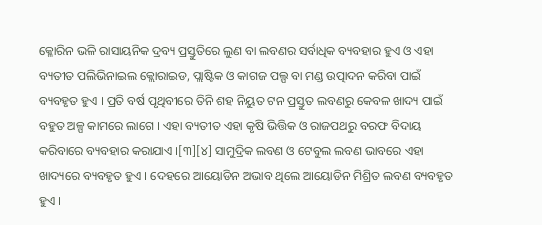କ୍ଳୋରିନ ଭଳି ରାସାୟନିକ ଦ୍ରବ୍ୟ ପ୍ରସ୍ତୁତିରେ ଲୁଣ ବା ଲବଣର ସର୍ବାଧିକ ବ୍ୟବହାର ହୁଏ ଓ ଏହା ବ୍ୟତୀତ ପଲିଭିନାଇଲ କ୍ଲୋରାଇଡ, ପ୍ଲାଷ୍ଟିକ ଓ କାଗଜ ପଲ୍ପ ବା ମଣ୍ଡ ଉତ୍ପାଦନ କରିବା ପାଇଁ ବ୍ୟବହୃତ ହୁଏ । ପ୍ରତି ବର୍ଷ ପୃଥିବୀରେ ତିନି ଶହ ନିୟୁତ ଟନ ପ୍ରସ୍ତୁତ ଲବଣରୁ କେବଳ ଖାଦ୍ୟ ପାଇଁ ବହୁତ ଅଳ୍ପ କାମରେ ଲାଗେ । ଏହା ବ୍ୟତୀତ ଏହା କୃଷି ଭିତ୍ତିକ ଓ ରାଜପଥରୁ ବରଫ ବିଦାୟ କରିବାରେ ବ୍ୟବହାର କରାଯାଏ ।[୩][୪] ସାମୁଦ୍ରିକ ଲବଣ ଓ ଟେବୁଲ ଲବଣ ଭାବରେ ଏହା ଖାଦ୍ୟରେ ବ୍ୟବହୃତ ହୁଏ । ଦେହରେ ଆୟୋଡିନ ଅଭାବ ଥିଲେ ଆୟୋଡିନ ମିଶ୍ରିତ ଲବଣ ବ୍ୟବହୃତ ହୁଏ ।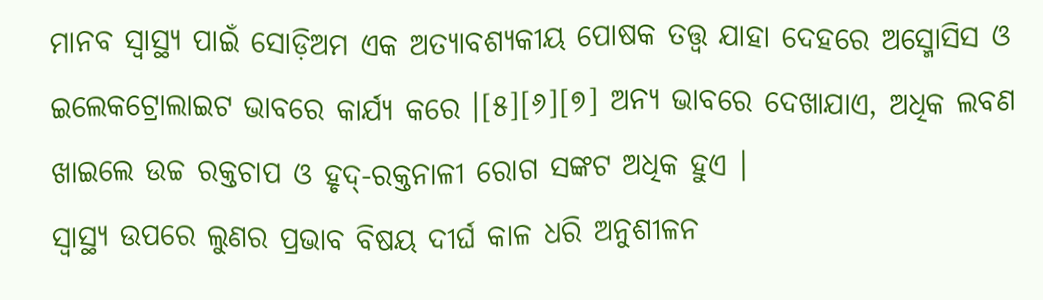ମାନବ ସ୍ୱାସ୍ଥ୍ୟ ପାଇଁ ସୋଡ଼ିଅମ ଏକ ଅତ୍ୟାବଶ୍ୟକୀୟ ପୋଷକ ତତ୍ତ୍ଵ ଯାହା ଦେହରେ ଅସ୍ମୋସିସ ଓ ଇଲେକଟ୍ରୋଲାଇଟ ଭାବରେ କାର୍ଯ୍ୟ କରେ ।[୫][୬][୭] ଅନ୍ୟ ଭାବରେ ଦେଖାଯାଏ, ଅଧିକ ଲବଣ ଖାଇଲେ ଉଚ୍ଚ ରକ୍ତଚାପ ଓ ହୃଦ୍-ରକ୍ତନାଳୀ ରୋଗ ସଙ୍କଟ ଅଧିକ ହୁଏ ।
ସ୍ୱାସ୍ଥ୍ୟ ଉପରେ ଲୁଣର ପ୍ରଭାବ ବିଷୟ ଦୀର୍ଘ କାଳ ଧରି ଅନୁଶୀଳନ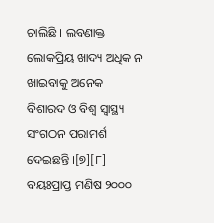ଚାଲିଛି । ଲବଣାକ୍ତ ଲୋକପ୍ରିୟ ଖାଦ୍ୟ ଅଧିକ ନ ଖାଇବାକୁ ଅନେକ ବିଶାରଦ ଓ ବିଶ୍ୱ ସ୍ୱାସ୍ଥ୍ୟ ସଂଗଠନ ପରାମର୍ଶ ଦେଇଛନ୍ତି ।[୭][୮]
ବୟଃପ୍ରାପ୍ତ ମଣିଷ ୨୦୦୦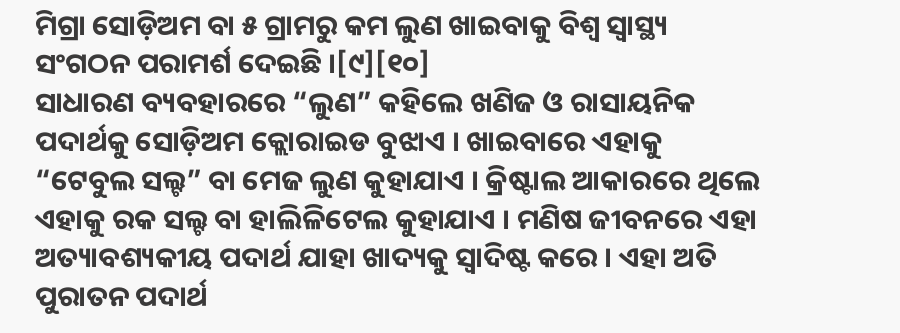ମିଗ୍ରା ସୋଡ଼ିଅମ ବା ୫ ଗ୍ରାମରୁ କମ ଲୁଣ ଖାଇବାକୁ ବିଶ୍ୱ ସ୍ୱାସ୍ଥ୍ୟ ସଂଗଠନ ପରାମର୍ଶ ଦେଇଛି ।[୯][୧୦]
ସାଧାରଣ ବ୍ୟବହାରରେ “ଲୁଣ” କହିଲେ ଖଣିଜ ଓ ରାସାୟନିକ ପଦାର୍ଥକୁ ସୋଡ଼ିଅମ କ୍ଲୋରାଇଡ ବୁଝାଏ । ଖାଇବାରେ ଏହାକୁ “ଟେବୁଲ ସଲ୍ଟ” ବା ମେଜ ଲୁଣ କୁହାଯାଏ । କ୍ରିଷ୍ଟାଲ ଆକାରରେ ଥିଲେ ଏହାକୁ ରକ ସଲ୍ଟ ବା ହାଲିଳିଟେଲ କୁହାଯାଏ । ମଣିଷ ଜୀବନରେ ଏହା ଅତ୍ୟାବଶ୍ୟକୀୟ ପଦାର୍ଥ ଯାହା ଖାଦ୍ୟକୁ ସ୍ଵାଦିଷ୍ଟ କରେ । ଏହା ଅତି ପୁରାତନ ପଦାର୍ଥ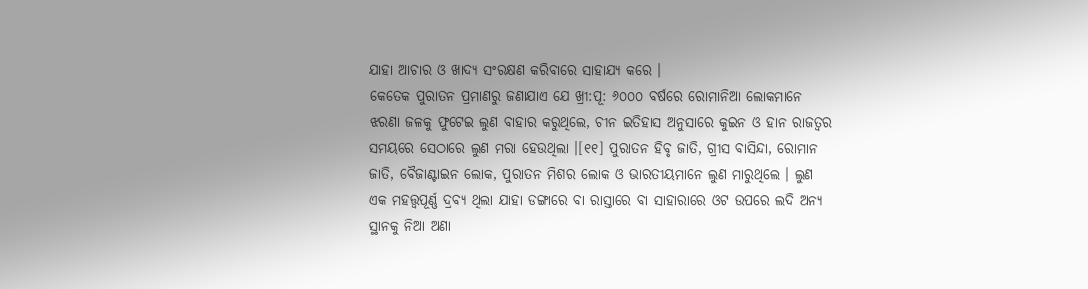ଯାହା ଆଚାର ଓ ଖାଦ୍ୟ ସଂରକ୍ଷଣ କରିବାରେ ସାହାଯ୍ୟ କରେ ।
କେତେକ ପୁରାତନ ପ୍ରମାଣରୁ ଜଣାଯାଏ ଯେ ଖ୍ରୀ:ପୂ: ୬୦୦୦ ବର୍ଷରେ ରୋମାନିଆ ଲୋକମାନେ ଝରଣା ଜଳକୁ ଫୁଟେଇ ଲୁଣ ବାହାର କରୁଥିଲେ, ଚୀନ ଇତିହାସ ଅନୁସାରେ କୁଇନ ଓ ହାନ ରାଜତ୍ଵର ସମୟରେ ସେଠାରେ ଲୁଣ ମରା ହେଉଥିଲା ।[୧୧] ପୁରାତନ ହିବୃ ଜାତି, ଗ୍ରୀସ ବାସିନ୍ଦା, ରୋମାନ ଜାତି, ବୈଜାଣ୍ଟାଇନ ଲୋକ, ପୁରାତନ ମିଶର ଲୋକ ଓ ଭାରତୀୟମାନେ ଲୁଣ ମାରୁଥିଲେ । ଲୁଣ ଏକ ମହତ୍ତ୍ଵପୂର୍ଣ୍ଣ ଦ୍ରବ୍ୟ ଥିଲା ଯାହା ଡଙ୍ଗାରେ ବା ରାସ୍ତାରେ ବା ସାହାରାରେ ଓଟ ଉପରେ ଲଦି ଅନ୍ୟ ସ୍ଥାନକୁ ନିଆ ଅଣା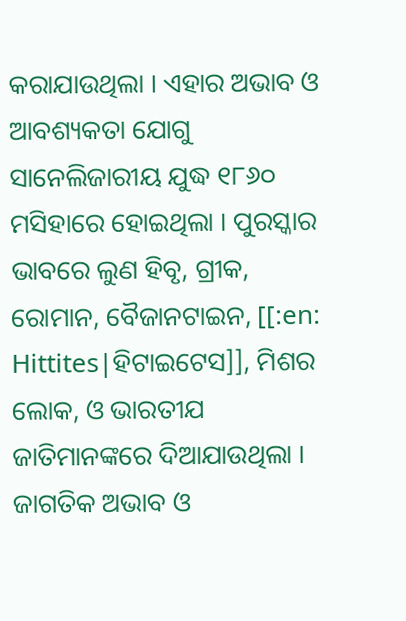କରାଯାଉଥିଲା । ଏହାର ଅଭାବ ଓ ଆବଶ୍ୟକତା ଯୋଗୁ ସାନେଲିଜାରୀୟ ଯୁଦ୍ଧ ୧୮୬୦ ମସିହାରେ ହୋଇଥିଲା । ପୁରସ୍କାର ଭାବରେ ଲୁଣ ହିବୃ, ଗ୍ରୀକ, ରୋମାନ, ବୈଜାନଟାଇନ, [[:en: Hittites|ହିଟାଇଟେସ]], ମିଶର ଲୋକ, ଓ ଭାରତୀଯ ଜାତିମାନଙ୍କରେ ଦିଆଯାଉଥିଲା । ଜାଗତିକ ଅଭାବ ଓ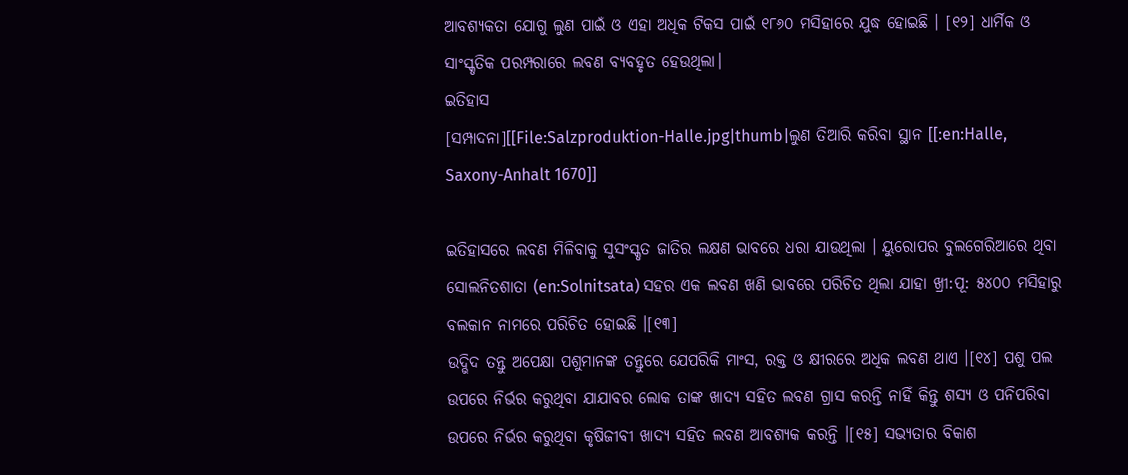ଆବଶ୍ୟକତା ଯୋଗୁ ଲୁଣ ପାଇଁ ଓ ଏହା ଅଧିକ ଟିକସ ପାଇଁ ୧୮୬୦ ମସିହାରେ ଯୁଦ୍ଧ ହୋଇଛି । [୧୨] ଧାର୍ମିକ ଓ ସାଂସ୍କୃତିକ ପରମ୍ପରାରେ ଲବଣ ବ୍ୟବହୃତ ହେଉଥିଲା।
ଇତିହାସ
[ସମ୍ପାଦନା][[File:Salzproduktion-Halle.jpg|thumb|ଲୁଣ ତିଆରି କରିବା ସ୍ଥାନ [[:en:Halle, Saxony-Anhalt 1670]]

ଇତିହାସରେ ଲବଣ ମିଳିବାକୁ ସୁସଂସ୍କୃତ ଜାତିର ଲକ୍ଷଣ ଭାବରେ ଧରା ଯାଉଥିଲା । ୟୁରୋପର ବୁଲଗେରିଆରେ ଥିବା ସୋଲନିତଶାତା (en:Solnitsata) ସହର ଏକ ଲବଣ ଖଣି ଭାବରେ ପରିଚିତ ଥିଲା ଯାହା ଖ୍ରୀ:ପୂ: ୫୪୦୦ ମସିହାରୁ ବଲକାନ ନାମରେ ପରିଚିତ ହୋଇଛି ।[୧୩]
ଉଦ୍ଭିଦ ତନ୍ତୁ ଅପେକ୍ଷା ପଶୁମାନଙ୍କ ତନ୍ତୁରେ ଯେପରିକି ମାଂସ, ରକ୍ତ ଓ କ୍ଷୀରରେ ଅଧିକ ଲବଣ ଥାଏ ।[୧୪] ପଶୁ ପଲ ଉପରେ ନିର୍ଭର କରୁଥିବା ଯାଯାବର ଲୋକ ତାଙ୍କ ଖାଦ୍ୟ ସହିତ ଲବଣ ଗ୍ରାସ କରନ୍ତି ନାହିଁ କିନ୍ତୁ ଶସ୍ୟ ଓ ପନିପରିବା ଉପରେ ନିର୍ଭର କରୁଥିବା କୃଷିଜୀବୀ ଖାଦ୍ୟ ସହିତ ଲବଣ ଆବଶ୍ୟକ କରନ୍ତି ।[୧୫] ସଭ୍ୟତାର ବିକାଶ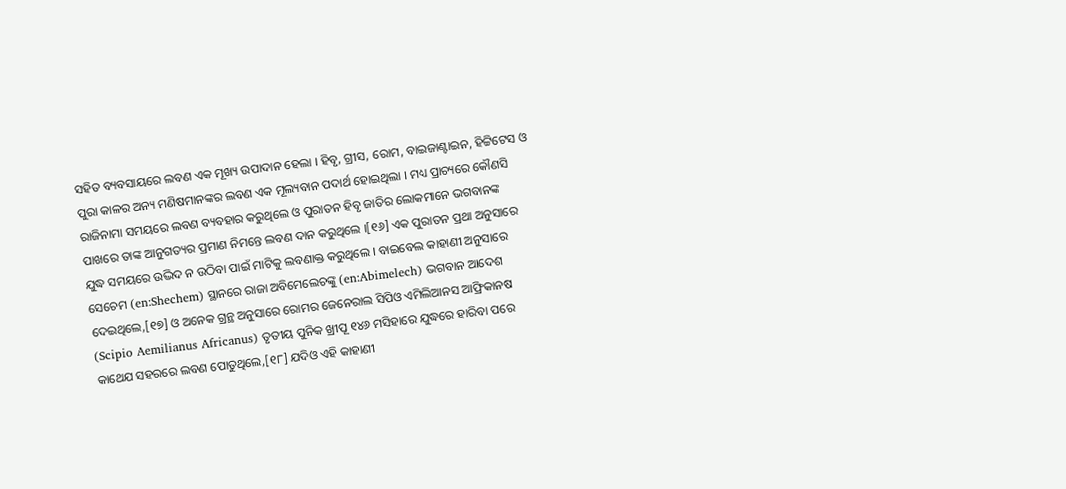ସହିତ ବ୍ୟବସାୟରେ ଲବଣ ଏକ ମୂଖ୍ୟ ଉପାଦାନ ହେଲା । ହିବୃ, ଗ୍ରୀସ, ରୋମ, ବାଇଜାଣ୍ଟାଇନ, ହିଟ୍ଟିଟେସ ଓ ପୁରା କାଳର ଅନ୍ୟ ମଣିଷମାନଙ୍କର ଲବଣ ଏକ ମୂଲ୍ୟବାନ ପଦାର୍ଥ ହୋଇଥିଲା । ମଧ୍ୟ ପ୍ରାଚ୍ୟରେ କୌଣସି ରାଜିନାମା ସମୟରେ ଲବଣ ବ୍ୟବହାର କରୁଥିଲେ ଓ ପୁରାତନ ହିବୃ ଜାତିର ଲୋକମାନେ ଭଗବାନଙ୍କ ପାଖରେ ତାଙ୍କ ଆନୁଗତ୍ୟର ପ୍ରମାଣ ନିମନ୍ତେ ଲବଣ ଦାନ କରୁଥିଲେ ।[୧୬] ଏକ ପୁରାତନ ପ୍ରଥା ଅନୁସାରେ ଯୁଦ୍ଧ ସମୟରେ ଉଦ୍ଭିଦ ନ ଉଠିବା ପାଇଁ ମାଟିକୁ ଲବଣାକ୍ତ କରୁଥିଲେ । ବାଇବେଲ କାହାଣୀ ଅନୁସାରେ ସେଚେମ (en:Shechem) ସ୍ଥାନରେ ରାଜା ଅବିମେଲେଚଙ୍କୁ (en:Abimelech) ଭଗବାନ ଆଦେଶ ଦେଇଥିଲେ,[୧୭] ଓ ଅନେକ ଗ୍ରନ୍ଥ ଅନୁସାରେ ରୋମର ଜେନେରାଲ ସିପିଓ ଏମିଲିଆନସ ଆଫ୍ରିକାନଷ (Scipio Aemilianus Africanus) ତୃତୀୟ ପୁନିକ ଖ୍ରୀପୂ ୧୪୬ ମସିହାରେ ଯୁଦ୍ଧରେ ହାରିବା ପରେ କାଥେଯ ସହରରେ ଲବଣ ପୋତୁଥିଲେ,[୧୮] ଯଦିଓ ଏହି କାହାଣୀ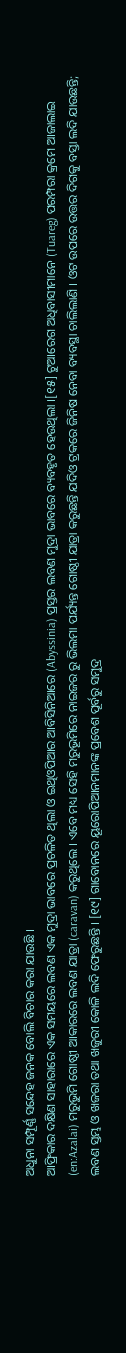ଅଧୁନା ସମ୍ପୂର୍ଣ୍ଣ ସନ୍ଦେହ ଜନକ ବୋଲି ବିଚାର କରା ଯାଉଛି ।
ଆଫ୍ରିକାର ଦକ୍ଷିଣ ସାହାରାରେ ଏକ ସମୟରେ ଲବଣ ଏକ ମୁଦ୍ରା ଭାବରେ ପ୍ରଚଳିତ ଥିଲା ଓ ଇଥିଓପିଆର ଆବିସିନିଆରେ (Abyssinia) ପ୍ରସ୍ତର ଲବଣ ମୁଦ୍ରା ଭାବରେ ବ୍ୟବହୃତ ହେଉଥିଲା ।[୧୫] ଟୁଆରେଗ ଅଧିବାସୀମାନେ (Tuareg) ପରମ୍ପରା କ୍ରମେ ଆଜାଲାଇ (en:Azalai) ମରୁଭୁମି ଗୋଷ୍ଠୀ ଆକାରରେ ଲବଣ ଯାତ୍ରା (caravan) କରୁଥିଲେ । ଏବେ ମଧ୍ୟ ସେହି ମରୁଭୂମିରେ ନାଇଜର ରୁ ଭିଲମା ପର୍ଯ୍ୟନ୍ତ ଗୋଷ୍ଠୀ ଯାତ୍ରା କରୁଛନ୍ତି ଯଦିଓ ଟ୍ରକରେ ଜିନିଷ ନେବା ବ୍ୟବସ୍ଥା ଚାଲିଲାଣି । ଓଟ ଉପରେ ଉତ୍ତର ଦିଗକୁ ବସ୍ତା ଲଦି ଯାଉଛନ୍ତି; ଲବଣ ସ୍ତମ୍ଭ ଓ ଖଜରା ତଥା ଖଜୁରୀ କୋଳି ଲଦି ଫେରୁଛନ୍ତି । [୧୯] ଗାବୋନରେ ୟୂରୋପିଆନମାନଙ୍କ ପ୍ରବେଶ ପୂର୍ବରୁ ସମୁଦ୍ର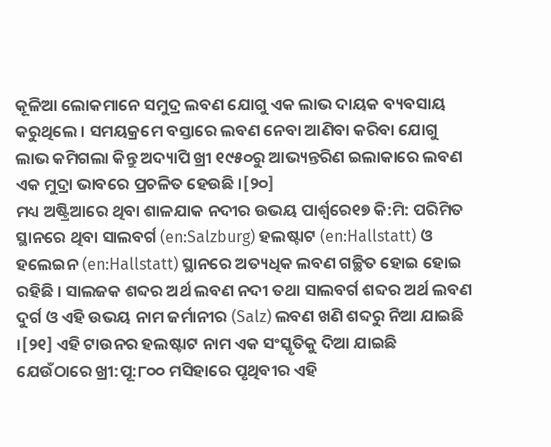କୂଳିଆ ଲୋକମାନେ ସମୁଦ୍ର ଲବଣ ଯୋଗୁ ଏକ ଲାଭ ଦାୟକ ବ୍ୟବସାୟ କରୁଥିଲେ । ସମୟକ୍ରମେ ବସ୍ତାରେ ଲବଣ ନେବା ଆଣିବା କରିବା ଯୋଗୁ ଲାଭ କମିଗଲା କିନ୍ତୁ ଅଦ୍ୟାପି ଖ୍ରୀ ୧୯୫୦ରୁ ଆଭ୍ୟନ୍ତରିଣ ଇଲାକାରେ ଲବଣ ଏକ ମୁଦ୍ରା ଭାବରେ ପ୍ରଚଳିତ ହେଉଛି ।[୨୦]
ମଧ୍ୟ ଅଷ୍ଟ୍ରିଆରେ ଥିବା ଶାଳଯାକ ନଦୀର ଉଭୟ ପାର୍ଶ୍ଵରେ୧୭ କି:ମି: ପରିମିତ ସ୍ଥାନରେ ଥିବା ସାଲବର୍ଗ (en:Salzburg) ହଲଷ୍ଟାଟ (en:Hallstatt) ଓ ହଲେଇନ (en:Hallstatt) ସ୍ଥାନରେ ଅତ୍ୟଧିକ ଲବଣ ଗଚ୍ଛିତ ହୋଇ ହୋଇ ରହିଛି । ସାଲଜକ ଶବ୍ଦର ଅର୍ଥ ଲବଣ ନଦୀ ତଥା ସାଲବର୍ଗ ଶବ୍ଦର ଅର୍ଥ ଲବଣ ଦୁର୍ଗ ଓ ଏହି ଉଭୟ ନାମ ଜର୍ମାନୀର (Salz) ଲବଣ ଖଣି ଶବ୍ଦରୁ ନିଆ ଯାଇଛି ।[୨୧] ଏହି ଟାଉନର ହଲଷ୍ଟାଟ ନାମ ଏକ ସଂସ୍କୃତିକୁ ଦିଆ ଯାଇଛି ଯେଉଁଠାରେ ଖ୍ରୀ:ପୂ:୮୦୦ ମସିହାରେ ପୃଥିବୀର ଏହି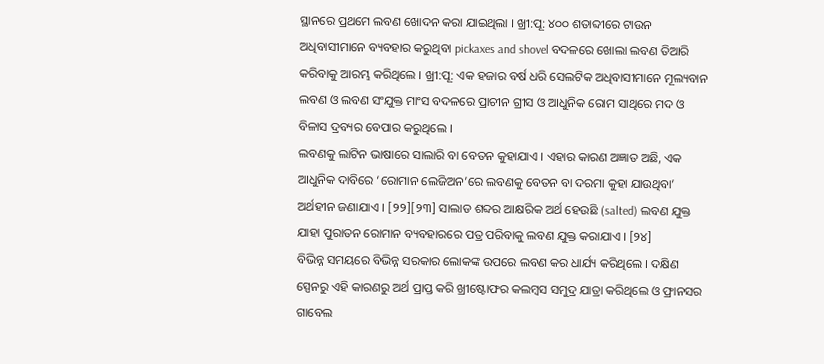ସ୍ଥାନରେ ପ୍ରଥମେ ଲବଣ ଖୋଦନ କରା ଯାଇଥିଲା । ଖ୍ରୀ:ପୂ: ୪୦୦ ଶତାବ୍ଦୀରେ ଟାଉନ ଅଧିବାସୀମାନେ ବ୍ୟବହାର କରୁଥିବା pickaxes and shovel ବଦଳରେ ଖୋଲା ଲବଣ ତିଆରି କରିବାକୁ ଆରମ୍ଭ କରିଥିଲେ । ଖ୍ରୀ:ପୂ: ଏକ ହଜାର ବର୍ଷ ଧରି ସେଲଟିକ ଅଧିବାସୀମାନେ ମୂଲ୍ୟବାନ ଲବଣ ଓ ଲବଣ ସଂଯୁକ୍ତ ମାଂସ ବଦଳରେ ପ୍ରାଚୀନ ଗ୍ରୀସ ଓ ଆଧୁନିକ ରୋମ ସାଥିରେ ମଦ ଓ ବିଳାସ ଦ୍ରବ୍ୟର ବେପାର କରୁଥିଲେ ।
ଲବଣକୁ ଲାଟିନ ଭାଷାରେ ସାଲାରି ବା ବେତନ କୁହାଯାଏ । ଏହାର କାରଣ ଅଜ୍ଞାତ ଅଛି, ଏକ ଆଧୁନିକ ଦାବିରେ ‘ରୋମାନ ଲେଜିଅନ’ରେ ଲବଣକୁ ବେତନ ବା ଦରମା କୁହା ଯାଉଥିବା’ ଅର୍ଥହୀନ ଜଣାଯାଏ । [୨୨][୨୩] ସାଲାଡ ଶବ୍ଦର ଆକ୍ଷରିକ ଅର୍ଥ ହେଉଛି (salted) ଲବଣ ଯୁକ୍ତ ଯାହା ପୁରାତନ ରୋମାନ ବ୍ୟବହାରରେ ପତ୍ର ପରିବାକୁ ଲବଣ ଯୁକ୍ତ କରାଯାଏ । [୨୪]
ବିଭିନ୍ନ ସମୟରେ ବିଭିନ୍ନ ସରକାର ଲୋକଙ୍କ ଉପରେ ଲବଣ କର ଧାର୍ଯ୍ୟ କରିଥିଲେ । ଦକ୍ଷିଣ ସ୍ପେନରୁ ଏହି କାରଣରୁ ଅର୍ଥ ପ୍ରାପ୍ତ କରି ଖ୍ରୀଷ୍ଟୋଫର କଲମ୍ବସ ସମୁଦ୍ର ଯାତ୍ରା କରିଥିଲେ ଓ ଫ୍ରାନସର ଗାବେଲ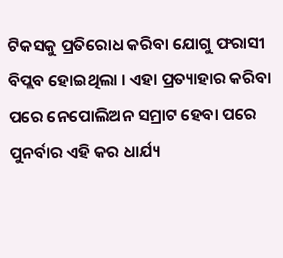ଟିକସକୁ ପ୍ରତିରୋଧ କରିବା ଯୋଗୁ ଫରାସୀ ବିପ୍ଲବ ହୋଇଥିଲା । ଏହା ପ୍ରତ୍ୟାହାର କରିବା ପରେ ନେପୋଲିଅନ ସମ୍ରାଟ ହେବା ପରେ ପୁନର୍ବାର ଏହି କର ଧାର୍ଯ୍ୟ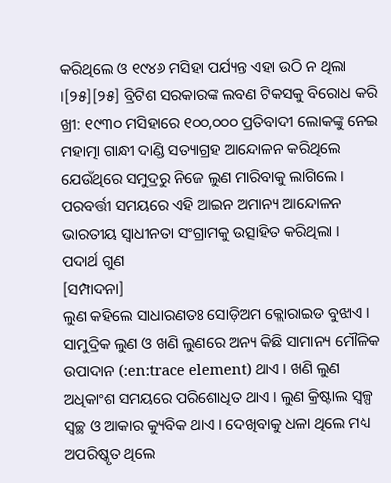କରିଥିଲେ ଓ ୧୯୪୬ ମସିହା ପର୍ଯ୍ୟନ୍ତ ଏହା ଉଠି ନ ଥିଲା ।[୨୫][୨୫] ବ୍ରିଟିଶ ସରକାରଙ୍କ ଲବଣ ଟିକସକୁ ବିରୋଧ କରି ଖ୍ରୀ: ୧୯୩୦ ମସିହାରେ ୧୦୦,୦୦୦ ପ୍ରତିବାଦୀ ଲୋକଙ୍କୁ ନେଇ ମହାତ୍ମା ଗାନ୍ଧୀ ଦାଣ୍ଡି ସତ୍ୟାଗ୍ରହ ଆନ୍ଦୋଳନ କରିଥିଲେ ଯେଉଁଥିରେ ସମୁଦ୍ରରୁ ନିଜେ ଲୁଣ ମାରିବାକୁ ଲାଗିଲେ । ପରବର୍ତ୍ତୀ ସମୟରେ ଏହି ଆଇନ ଅମାନ୍ୟ ଆନ୍ଦୋଳନ ଭାରତୀୟ ସ୍ୱାଧୀନତା ସଂଗ୍ରାମକୁ ଉତ୍ସାହିତ କରିଥିଲା ।
ପଦାର୍ଥ ଗୁଣ
[ସମ୍ପାଦନା]
ଲୁଣ କହିଲେ ସାଧାରଣତଃ ସୋଡ଼ିଅମ କ୍ଲୋରାଇଡ ବୁଝାଏ । ସାମୁଦ୍ରିକ ଲୁଣ ଓ ଖଣି ଲୁଣରେ ଅନ୍ୟ କିଛି ସାମାନ୍ୟ ମୌଳିକ ଉପାଦାନ (:en:trace element) ଥାଏ । ଖଣି ଲୁଣ ଅଧିକାଂଶ ସମୟରେ ପରିଶୋଧିତ ଥାଏ । ଲୁଣ କ୍ରିଷ୍ଟାଲ ସ୍ୱଳ୍ପ ସ୍ବଚ୍ଛ ଓ ଆକାର କ୍ୟୁବିକ ଥାଏ । ଦେଖିବାକୁ ଧଳା ଥିଲେ ମଧ୍ୟ ଅପରିଷ୍କୃତ ଥିଲେ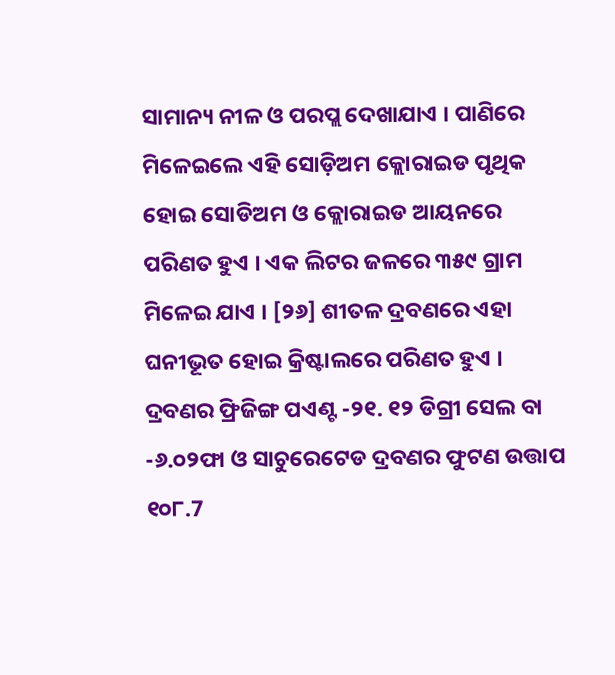ସାମାନ୍ୟ ନୀଳ ଓ ପରପ୍ଲ ଦେଖାଯାଏ । ପାଣିରେ ମିଳେଇଲେ ଏହି ସୋଡ଼ିଅମ କ୍ଲୋରାଇଡ ପୃଥିକ ହୋଇ ସୋଡିଅମ ଓ କ୍ଲୋରାଇଡ ଆୟନରେ ପରିଣତ ହୁଏ । ଏକ ଲିଟର ଜଳରେ ୩୫୯ ଗ୍ରାମ ମିଳେଇ ଯାଏ । [୨୬] ଶୀତଳ ଦ୍ରବଣରେ ଏହା ଘନୀଭୂତ ହୋଇ କ୍ରିଷ୍ଟାଲରେ ପରିଣତ ହୁଏ । ଦ୍ରବଣର ଫ୍ରିଜିଙ୍ଗ ପଏଣ୍ଟ -୨୧. ୧୨ ଡିଗ୍ରୀ ସେଲ ବା -୬.୦୨ଫା ଓ ସାଚୁରେଟେଡ ଦ୍ରବଣର ଫୁଟଣ ଉତ୍ତାପ ୧୦୮.7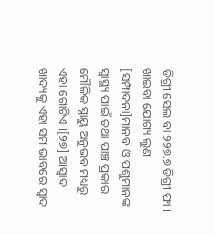ଡିଗ୍ରୀ ସେଲ ବା ୨୨୭.୭ ଡିଗ୍ରୀ ଫା ।
ଖାଇବା ଯୋଗ୍ୟ ଲୁଣ
[ସମ୍ପାଦନା]ମାନବ ଓ ପଶୁମାନଙ୍କ ସ୍ୱାସ୍ଥ୍ୟ ପାଇଁ ତଥା ପାଞ୍ଚ ପ୍ରକାର ମୌଳିକ ସ୍ନାୟୁ ଅନୁଭବ ମଧ୍ୟରୁ ଏହା ଗୋଟିଏ ।[୨୭] ଆସ୍ଵାଦ ଖାଦ୍ୟକୁ ଏହା ସମ ଭାବରେ ସ୍ୱାଦ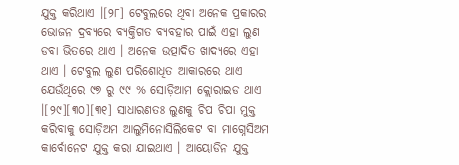ଯୁକ୍ତ କରିଥାଏ ।[୨୮] ଟେବୁଲରେ ଥିବା ଅନେକ ପ୍ରକାରର ଭୋଜନ ଦ୍ରବ୍ୟରେ ବ୍ୟକ୍ତିଗତ ବ୍ୟବହାର ପାଇଁ ଏହା ଲୁଣ ଡବା ଭିତରେ ଥାଏ । ଅନେକ ଉତ୍ପାଦିତ ଖାଦ୍ୟରେ ଏହା ଥାଏ । ଟେବୁଲ ଲୁଣ ପରିଶୋଧିତ ଆକାରରେ ଥାଏ ଯେଉଁଥିରେ ୯୭ ରୁ ୯୯ % ସୋଡ଼ିଆମ କ୍ଲୋରାଇଡ ଥାଏ ।[୨୯][୩୦][୩୧] ସାଧାରଣତଃ ଲୁଣକୁ ଚିପ ଚିପା ମୁକ୍ତ କରିବାକୁ ସୋଡ଼ିଅମ ଆଲୁମିନୋସିଲିକେଟ ବା ମାଗ୍ନେସିଅମ କାର୍ବୋନେଟ ଯୁକ୍ତ କରା ଯାଇଥାଏ । ଆୟୋଡିନ ଯୁକ୍ତ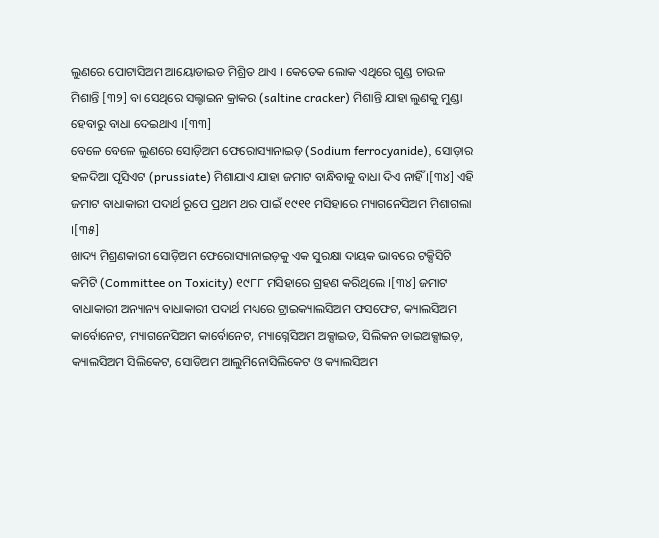ଲୁଣରେ ପୋଟାସିଅମ ଆୟୋଡାଇଡ ମିଶ୍ରିତ ଥାଏ । କେତେକ ଲୋକ ଏଥିରେ ଗୁଣ୍ଡ ଚାଉଳ ମିଶାନ୍ତି [୩୨] ବା ସେଥିରେ ସଲ୍ଟାଇନ କ୍ରାକର (saltine cracker) ମିଶାନ୍ତି ଯାହା ଲୁଣକୁ ମୁଣ୍ଡା ହେବାରୁ ବାଧା ଦେଇଥାଏ ।[୩୩]
ବେଳେ ବେଳେ ଲୁଣରେ ସୋଡ଼ିଅମ ଫେରୋସ୍ୟାନାଇଡ଼ (Sodium ferrocyanide), ସୋଡ଼ାର ହଳଦିଆ ପୃସିଏଟ (prussiate) ମିଶାଯାଏ ଯାହା ଜମାଟ ବାନ୍ଧିବାକୁ ବାଧା ଦିଏ ନାହିଁ ।[୩୪] ଏହି ଜମାଟ ବାଧାକାରୀ ପଦାର୍ଥ ରୂପେ ପ୍ରଥମ ଥର ପାଇଁ ୧୯୧୧ ମସିହାରେ ମ୍ୟାଗନେସିଅମ ମିଶାଗଲା ।[୩୫]
ଖାଦ୍ୟ ମିଶ୍ରଣକାରୀ ସୋଡ଼ିଅମ ଫେରୋସ୍ୟାନାଇଡ଼କୁ ଏକ ସୁରକ୍ଷା ଦାୟକ ଭାବରେ ଟକ୍ସିସିଟି କମିଟି (Committee on Toxicity) ୧୯୮୮ ମସିହାରେ ଗ୍ରହଣ କରିଥିଲେ ।[୩୪] ଜମାଟ ବାଧାକାରୀ ଅନ୍ୟାନ୍ୟ ବାଧାକାରୀ ପଦାର୍ଥ ମଧ୍ୟରେ ଟ୍ରାଇକ୍ୟାଲସିଅମ ଫସଫେଟ, କ୍ୟାଲସିଅମ କାର୍ବୋନେଟ, ମ୍ୟାଗନେସିଅମ କାର୍ବୋନେଟ, ମ୍ୟାଗ୍ନେସିଅମ ଅକ୍ସାଇଡ, ସିଲିକନ ଡାଇଅକ୍ସାଇଡ଼, କ୍ୟାଲସିଅମ ସିଲିକେଟ, ସୋଡିଅମ ଆଲୁମିନୋସିଲିକେଟ ଓ କ୍ୟାଲସିଅମ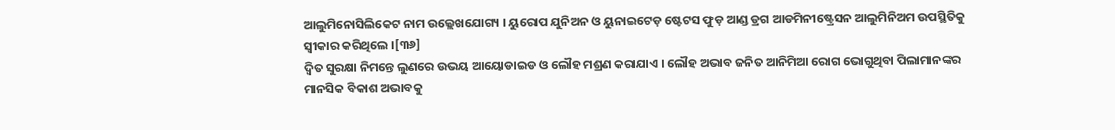ଆଲୁମିନୋସିଲିକେଟ ନାମ ଉଲ୍ଲେଖଯୋଗ୍ୟ । ୟୁରୋପ ଯୁନିଅନ ଓ ୟୁନାଇଟେଡ଼ ଷ୍ଟେଟସ ଫୁଡ଼ ଆଣ୍ଡ ଡ୍ରଗ ଆଡମିନୀଷ୍ଟ୍ରେସନ ଆଲୁମିନିଅମ ଉପସ୍ଥିତିକୁ ସ୍ଵୀକାର କରିଥିଲେ ।[୩୬]
ଦ୍ଵିତ ସୁରକ୍ଷା ନିମନ୍ତେ ଲୁଣରେ ଉଭୟ ଆୟୋଡାଇଡ ଓ ଲୌହ ମଶ୍ରଣ କରାଯାଏ । ଲୌହ ଅଭାବ ଜନିତ ଆନିମିଆ ରୋଗ ଭୋଗୁଥିବା ପିଲାମାନଙ୍କର ମାନସିକ ବିକାଶ ଅଭାବକୁ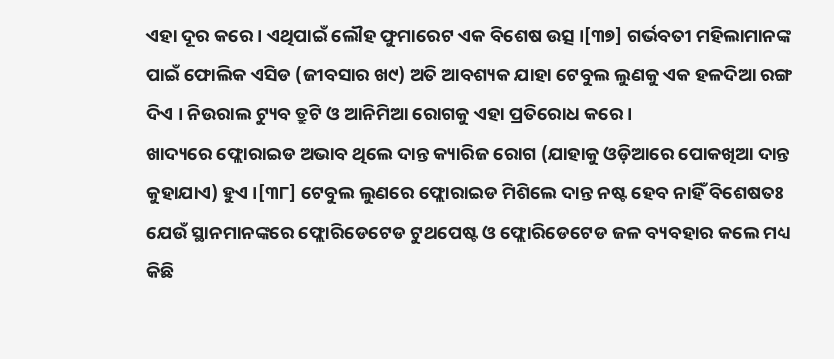ଏହା ଦୂର କରେ । ଏଥିପାଇଁ ଲୌହ ଫୁମାରେଟ ଏକ ବିଶେଷ ଉତ୍ସ ।[୩୭] ଗର୍ଭବତୀ ମହିଲାମାନଙ୍କ ପାଇଁ ଫୋଲିକ ଏସିଡ (ଜୀବସାର ଖ୯) ଅତି ଆବଶ୍ୟକ ଯାହା ଟେବୁଲ ଲୁଣକୁ ଏକ ହଳଦିଆ ରଙ୍ଗ ଦିଏ । ନିଉରାଲ ଟ୍ୟୁବ ତ୍ରୁଟି ଓ ଆନିମିଆ ରୋଗକୁ ଏହା ପ୍ରତିରୋଧ କରେ ।
ଖାଦ୍ୟରେ ଫ୍ଲୋରାଇଡ ଅଭାବ ଥିଲେ ଦାନ୍ତ କ୍ୟାରିଜ ରୋଗ (ଯାହାକୁ ଓଡ଼ିଆରେ ପୋକଖିଆ ଦାନ୍ତ କୁହାଯାଏ) ହୁଏ ।[୩୮] ଟେବୁଲ ଲୁଣରେ ଫ୍ଲୋରାଇଡ ମିଶିଲେ ଦାନ୍ତ ନଷ୍ଟ ହେବ ନାହିଁ ବିଶେଷତଃ ଯେଉଁ ସ୍ଥାନମାନଙ୍କରେ ଫ୍ଲୋରିଡେଟେଡ ଟୁଥପେଷ୍ଟ ଓ ଫ୍ଲୋରିଡେଟେଡ ଜଳ ବ୍ୟବହାର କଲେ ମଧ୍ୟ କିଛି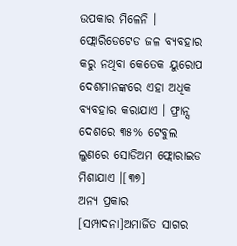ଉପକାର ମିଳେନି । ଫ୍ଲୋରିଡେଟେଡ ଜଳ ବ୍ୟବହାର କରୁ ନଥିବା କେତେକ ୟୁରୋପ ଦେଶମାନଙ୍କରେ ଏହା ଅଧିକ ବ୍ୟବହାର କରାଯାଏ । ଫ୍ରାନ୍ସ ଦେଶରେ ୩୫% ଟେବୁଲ ଲୁଣରେ ସୋଡିଅମ ଫ୍ଲୋରାଇଡ ମିଶାଯାଏ ।[୩୭]
ଅନ୍ୟ ପ୍ରକାର
[ସମ୍ପାଦନା]ଅମାର୍ଜିତ ସାଗର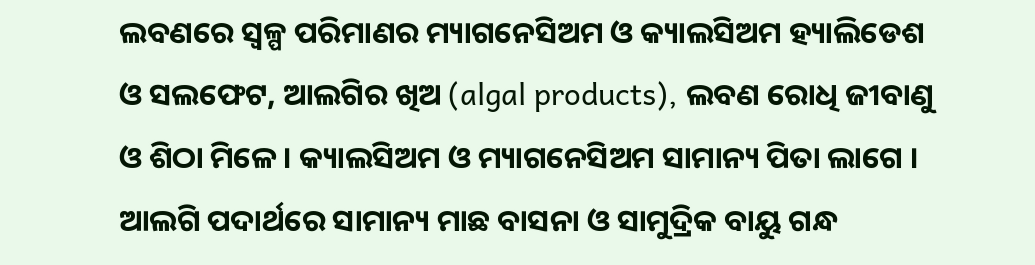ଲବଣରେ ସ୍ୱଳ୍ପ ପରିମାଣର ମ୍ୟାଗନେସିଅମ ଓ କ୍ୟାଲସିଅମ ହ୍ୟାଲିଡେଶ ଓ ସଲଫେଟ, ଆଲଗିର ଖିଅ (algal products), ଲବଣ ରୋଧି ଜୀବାଣୁ ଓ ଶିଠା ମିଳେ । କ୍ୟାଲସିଅମ ଓ ମ୍ୟାଗନେସିଅମ ସାମାନ୍ୟ ପିତା ଲାଗେ । ଆଲଗି ପଦାର୍ଥରେ ସାମାନ୍ୟ ମାଛ ବାସନା ଓ ସାମୁଦ୍ରିକ ବାୟୁ ଗନ୍ଧ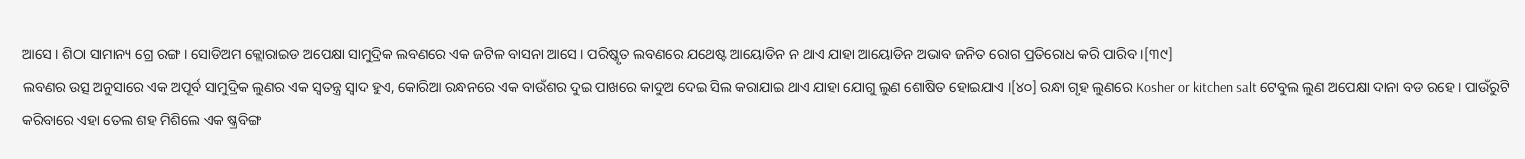ଆସେ । ଶିଠା ସାମାନ୍ୟ ଗ୍ରେ ରଙ୍ଗ । ସୋଡିଅମ କ୍ଲୋରାଇଡ ଅପେକ୍ଷା ସାମୁଦ୍ରିକ ଲବଣରେ ଏକ ଜଟିଳ ବାସନା ଆସେ । ପରିଷ୍କୃତ ଲବଣରେ ଯଥେଷ୍ଟ ଆୟୋଡିନ ନ ଥାଏ ଯାହା ଆୟୋଡିନ ଅଭାବ ଜନିତ ରୋଗ ପ୍ରତିରୋଧ କରି ପାରିବ ।[୩୯]
ଲବଣର ଉତ୍ସ ଅନୁସାରେ ଏକ ଅପୂର୍ବ ସାମୁଦ୍ରିକ ଲୁଣର ଏକ ସ୍ଵତନ୍ତ୍ର ସ୍ଵାଦ ହୁଏ, କୋରିଆ ରନ୍ଧନରେ ଏକ ବାଉଁଶର ଦୁଇ ପାଖରେ କାଦୁଅ ଦେଇ ସିଲ କରାଯାଇ ଥାଏ ଯାହା ଯୋଗୁ ଲୁଣ ଶୋଷିତ ହୋଇଯାଏ ।[୪୦] ରନ୍ଧା ଗୃହ ଲୁଣରେ Kosher or kitchen salt ଟେବୁଲ ଲୁଣ ଅପେକ୍ଷା ଦାନା ବଡ ରହେ । ପାଉଁରୁଟି କରିବାରେ ଏହା ତେଲ ଶହ ମିଶିଲେ ଏକ ଷ୍କ୍ରବିଙ୍ଗ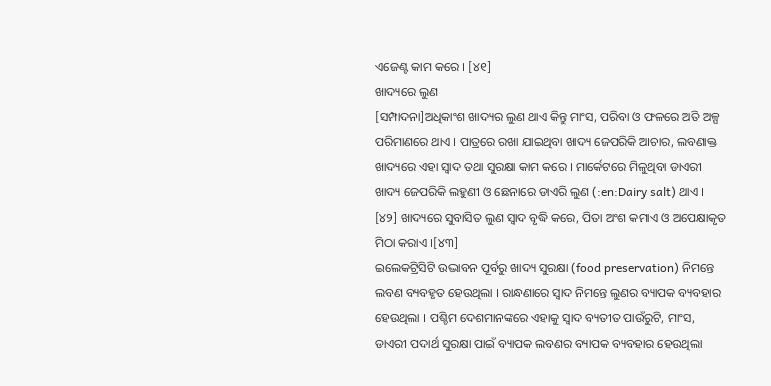ଏଜେଣ୍ଟ କାମ କରେ । [୪୧]
ଖାଦ୍ୟରେ ଲୁଣ
[ସମ୍ପାଦନା]ଅଧିକାଂଶ ଖାଦ୍ୟର ଲୁଣ ଥାଏ କିନ୍ତୁ ମାଂସ, ପରିବା ଓ ଫଳରେ ଅତି ଅଳ୍ପ ପରିମାଣରେ ଥାଏ । ପାତ୍ରରେ ରଖା ଯାଇଥିବା ଖାଦ୍ୟ ଜେପରିକି ଆଚାର, ଲବଣାକ୍ତ ଖାଦ୍ୟରେ ଏହା ସ୍ୱାଦ ତଥା ସୁରକ୍ଷା କାମ କରେ । ମାର୍କେଟରେ ମିଳୁଥିବା ଡାଏରୀ ଖାଦ୍ୟ ଜେପରିକି ଲହୁଣୀ ଓ ଛେନାରେ ଡାଏରି ଲୁଣ (:en:Dairy salt) ଥାଏ । [୪୨] ଖାଦ୍ୟରେ ସୁବାସିତ ଲୁଣ ସ୍ୱାଦ ବୃଦ୍ଧି କରେ, ପିତା ଅଂଶ କମାଏ ଓ ଅପେକ୍ଷାକୃତ ମିଠା କରାଏ ।[୪୩]
ଇଲେକଟ୍ରିସିଟି ଉଦ୍ଭାବନ ପୂର୍ବରୁ ଖାଦ୍ୟ ସୁରକ୍ଷା (food preservation) ନିମନ୍ତେ ଲବଣ ବ୍ୟବହୃତ ହେଉଥିଲା । ରାନ୍ଧଣାରେ ସ୍ଵାଦ ନିମନ୍ତେ ଲୁଣର ବ୍ୟାପକ ବ୍ୟବହାର ହେଉଥିଲା । ପଶ୍ଚିମ ଦେଶମାନଙ୍କରେ ଏହାକୁ ସ୍ଵାଦ ବ୍ୟତୀତ ପାଉଁରୁଟି, ମାଂସ, ଡାଏରୀ ପଦାର୍ଥ ସୁରକ୍ଷା ପାଇଁ ବ୍ୟାପକ ଲବଣର ବ୍ୟାପକ ବ୍ୟବହାର ହେଉଥିଲା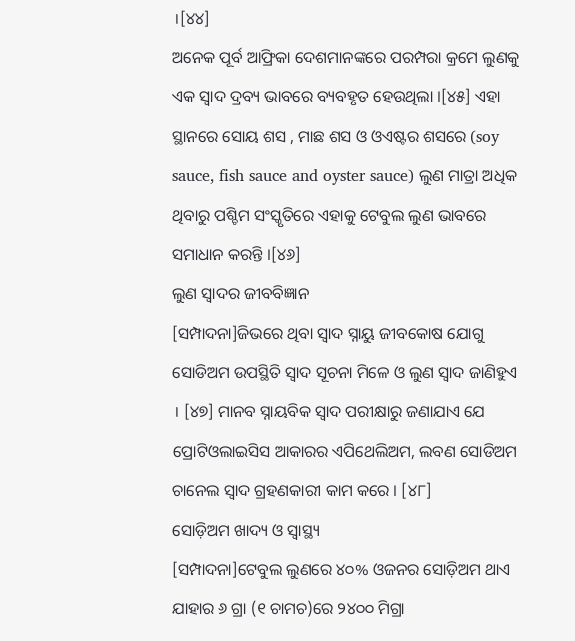।[୪୪]
ଅନେକ ପୂର୍ବ ଆଫ୍ରିକା ଦେଶମାନଙ୍କରେ ପରମ୍ପରା କ୍ରମେ ଲୁଣକୁ ଏକ ସ୍ଵାଦ ଦ୍ରବ୍ୟ ଭାବରେ ବ୍ୟବହୃତ ହେଉଥିଲା ।[୪୫] ଏହା ସ୍ଥାନରେ ସୋୟ ଶସ , ମାଛ ଶସ ଓ ଓଏଷ୍ଟର ଶସରେ (soy sauce, fish sauce and oyster sauce) ଲୁଣ ମାତ୍ରା ଅଧିକ ଥିବାରୁ ପଶ୍ଚିମ ସଂସ୍କୃତିରେ ଏହାକୁ ଟେବୁଲ ଲୁଣ ଭାବରେ ସମାଧାନ କରନ୍ତି ।[୪୬]
ଲୁଣ ସ୍ଵାଦର ଜୀବବିଜ୍ଞାନ
[ସମ୍ପାଦନା]ଜିଭରେ ଥିବା ସ୍ଵାଦ ସ୍ନାୟୁ ଜୀବକୋଷ ଯୋଗୁ ସୋଡିଅମ ଉପସ୍ଥିତି ସ୍ଵାଦ ସୂଚନା ମିଳେ ଓ ଲୁଣ ସ୍ଵାଦ ଜାଣିହୁଏ । [୪୭] ମାନବ ସ୍ନାୟବିକ ସ୍ଵାଦ ପରୀକ୍ଷାରୁ ଜଣାଯାଏ ଯେ ପ୍ରୋଟିଓଲାଇସିସ ଆକାରର ଏପିଥେଲିଅମ, ଲବଣ ସୋଡିଅମ ଚାନେଲ ସ୍ଵାଦ ଗ୍ରହଣକାରୀ କାମ କରେ । [୪୮]
ସୋଡ଼ିଅମ ଖାଦ୍ୟ ଓ ସ୍ଵାସ୍ଥ୍ୟ
[ସମ୍ପାଦନା]ଟେବୁଲ ଲୁଣରେ ୪୦% ଓଜନର ସୋଡ଼ିଅମ ଥାଏ ଯାହାର ୬ ଗ୍ରା (୧ ଚାମଚ)ରେ ୨୪୦୦ ମିଗ୍ରା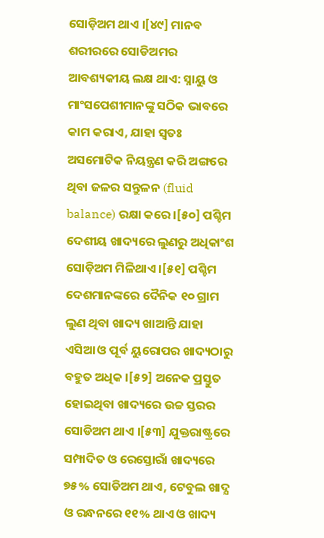ସୋଡ଼ିଅମ ଥାଏ ।[୪୯] ମାନବ ଶରୀରରେ ସୋଡିଅମର ଆବଶ୍ୟକୀୟ ଲକ୍ଷ ଥାଏ: ସ୍ନାୟୁ ଓ ମାଂସପେଶୀମାନଙ୍କୁ ସଠିକ ଭାବରେ କାମ କରାଏ, ଯାହା ସ୍ବତଃ ଅସମୋଟିକ ନିୟନ୍ତ୍ରଣ କରି ଅଙ୍ଗରେ ଥିବା ଜଳର ସନ୍ତୁଳନ (fluid balance) ରକ୍ଷା କରେ ।[୫୦] ପଶ୍ଚିମ ଦେଶୀୟ ଖାଦ୍ୟରେ ଲୁଣରୁ ଅଧିକାଂଶ ସୋଡ଼ିଅମ ମିଳିଥାଏ ।[୫୧] ପଶ୍ଚିମ ଦେଶମାନଙ୍କରେ ଦୈନିକ ୧୦ ଗ୍ରାମ ଲୁଣ ଥିବା ଖାଦ୍ୟ ଖାଆନ୍ତି ଯାହା ଏସିଆ ଓ ପୂର୍ବ ୟୁରୋପର ଖାଦ୍ୟଠାରୁ ବହୁତ ଅଧିକ ।[୫୨] ଅନେକ ପ୍ରସ୍ତୁତ ହୋଇଥିବା ଖାଦ୍ୟରେ ଉଚ୍ଚ ସ୍ତରର ସୋଡିଅମ ଥାଏ ।[୫୩] ଯୁକ୍ତରାଷ୍ଟ୍ରରେ ସମ୍ପାଦିତ ଓ ରେସ୍ତୋରାଁ ଖାଦ୍ୟରେ ୭୫% ସୋଡିଅମ ଥାଏ, ଟେବୁଲ ଖାଦ୍ଯ ଓ ରନ୍ଧନରେ ୧୧% ଥାଏ ଓ ଖାଦ୍ୟ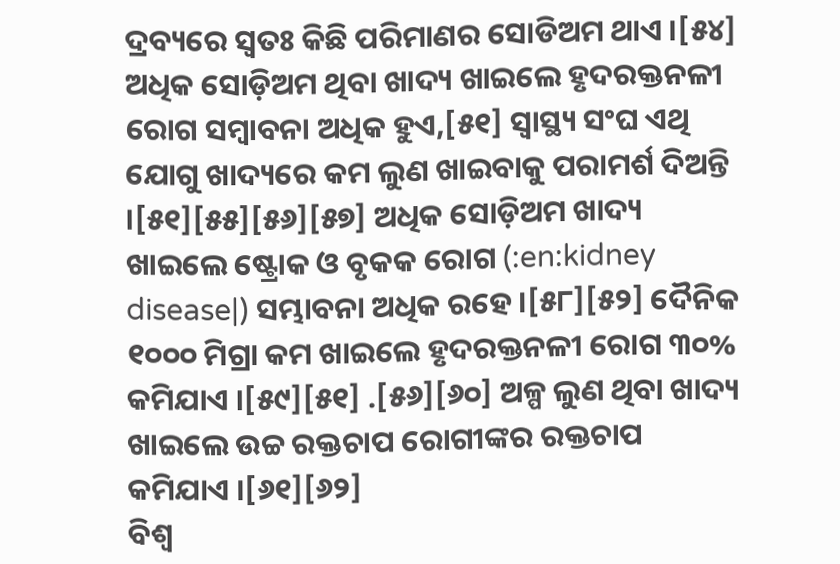ଦ୍ରବ୍ୟରେ ସ୍ଵତଃ କିଛି ପରିମାଣର ସୋଡିଅମ ଥାଏ ।[୫୪]
ଅଧିକ ସୋଡ଼ିଅମ ଥିବା ଖାଦ୍ୟ ଖାଇଲେ ହୃଦରକ୍ତନଳୀ ରୋଗ ସମ୍ବାବନା ଅଧିକ ହୁଏ,[୫୧] ସ୍ୱାସ୍ଥ୍ୟ ସଂଘ ଏଥି ଯୋଗୁ ଖାଦ୍ୟରେ କମ ଲୁଣ ଖାଇବାକୁ ପରାମର୍ଶ ଦିଅନ୍ତି ।[୫୧][୫୫][୫୬][୫୭] ଅଧିକ ସୋଡ଼ିଅମ ଖାଦ୍ୟ ଖାଇଲେ ଷ୍ଟ୍ରୋକ ଓ ବୃକକ ରୋଗ (:en:kidney disease|) ସମ୍ଭାବନା ଅଧିକ ରହେ ।[୫୮][୫୨] ଦୈନିକ ୧୦୦୦ ମିଗ୍ରା କମ ଖାଇଲେ ହୃଦରକ୍ତନଳୀ ରୋଗ ୩୦% କମିଯାଏ ।[୫୯][୫୧] .[୫୬][୬୦] ଅଳ୍ପ ଲୁଣ ଥିବା ଖାଦ୍ୟ ଖାଇଲେ ଉଚ୍ଚ ରକ୍ତଚାପ ରୋଗୀଙ୍କର ରକ୍ତଚାପ କମିଯାଏ ।[୬୧][୬୨]
ବିଶ୍ଵ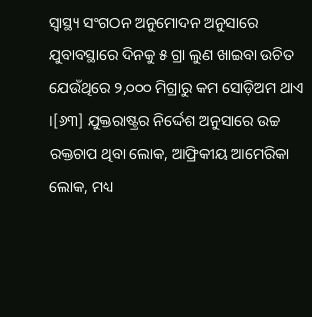ସ୍ୱାସ୍ଥ୍ୟ ସଂଗଠନ ଅନୁମୋଦନ ଅନୁସାରେ ଯୁବାବସ୍ଥାରେ ଦିନକୁ ୫ ଗ୍ରା ଲୁଣ ଖାଇବା ଉଚିତ ଯେଉଁଥିରେ ୨,୦୦୦ ମିଗ୍ରାରୁ କମ ସୋଡ଼ିଅମ ଥାଏ ।[୬୩] ଯୁକ୍ତରାଷ୍ଟ୍ରର ନିର୍ଦ୍ଦେଶ ଅନୁସାରେ ଉଚ୍ଚ ରକ୍ତଚାପ ଥିବା ଲୋକ, ଆଫ୍ରିକୀୟ ଆମେରିକା ଲୋକ, ମଧ୍ୟ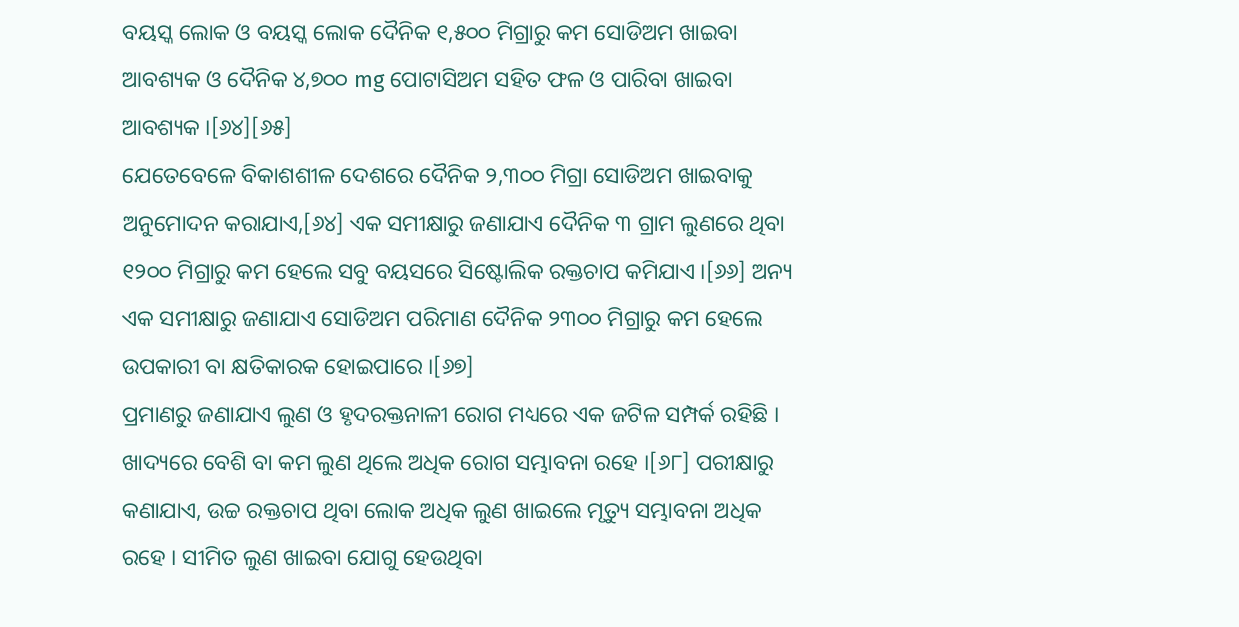ବୟସ୍କ ଲୋକ ଓ ବୟସ୍କ ଲୋକ ଦୈନିକ ୧,୫୦୦ ମିଗ୍ରାରୁ କମ ସୋଡିଅମ ଖାଇବା ଆବଶ୍ୟକ ଓ ଦୈନିକ ୪,୭୦୦ mg ପୋଟାସିଅମ ସହିତ ଫଳ ଓ ପାରିବା ଖାଇବା ଆବଶ୍ୟକ ।[୬୪][୬୫]
ଯେତେବେଳେ ବିକାଶଶୀଳ ଦେଶରେ ଦୈନିକ ୨,୩୦୦ ମିଗ୍ରା ସୋଡିଅମ ଖାଇବାକୁ ଅନୁମୋଦନ କରାଯାଏ,[୬୪] ଏକ ସମୀକ୍ଷାରୁ ଜଣାଯାଏ ଦୈନିକ ୩ ଗ୍ରାମ ଲୁଣରେ ଥିବା ୧୨୦୦ ମିଗ୍ରାରୁ କମ ହେଲେ ସବୁ ବୟସରେ ସିଷ୍ଟୋଲିକ ରକ୍ତଚାପ କମିଯାଏ ।[୬୬] ଅନ୍ୟ ଏକ ସମୀକ୍ଷାରୁ ଜଣାଯାଏ ସୋଡିଅମ ପରିମାଣ ଦୈନିକ ୨୩୦୦ ମିଗ୍ରାରୁ କମ ହେଲେ ଉପକାରୀ ବା କ୍ଷତିକାରକ ହୋଇପାରେ ।[୬୭]
ପ୍ରମାଣରୁ ଜଣାଯାଏ ଲୁଣ ଓ ହୃଦରକ୍ତନାଳୀ ରୋଗ ମଧ୍ୟରେ ଏକ ଜଟିଳ ସମ୍ପର୍କ ରହିଛି । ଖାଦ୍ୟରେ ବେଶି ବା କମ ଲୁଣ ଥିଲେ ଅଧିକ ରୋଗ ସମ୍ଭାବନା ରହେ ।[୬୮] ପରୀକ୍ଷାରୁ କଣାଯାଏ, ଉଚ୍ଚ ରକ୍ତଚାପ ଥିବା ଲୋକ ଅଧିକ ଲୁଣ ଖାଇଲେ ମୃତ୍ୟୁ ସମ୍ଭାବନା ଅଧିକ ରହେ । ସୀମିତ ଲୁଣ ଖାଇବା ଯୋଗୁ ହେଉଥିବା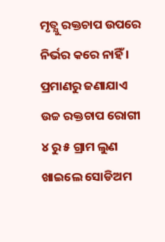ମୃତ୍ଯୁ ରକ୍ତଚାପ ଉପରେ ନିର୍ଭର କରେ ନାହିଁ । ପ୍ରମାଣରୁ ଜଣାଯାଏ ଉଚ୍ଚ ରକ୍ତଚାପ ରୋଗୀ ୪ ରୁ ୫ ଗ୍ରାମ ଲୁଣ ଖାଇଲେ ସୋଡିଅମ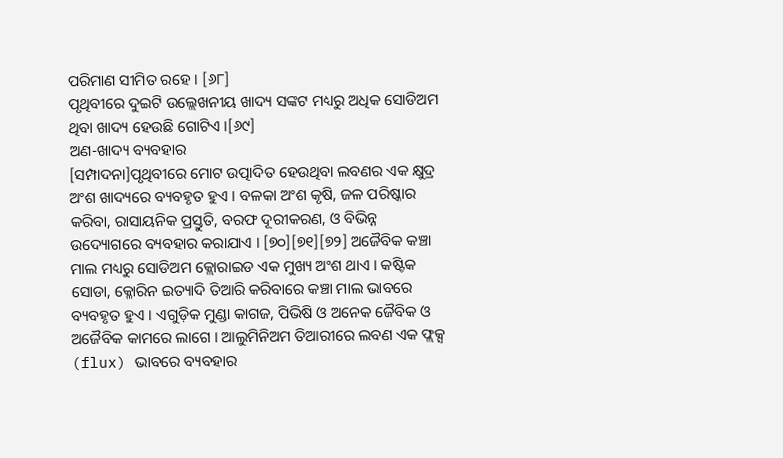ପରିମାଣ ସୀମିତ ରହେ । [୬୮]
ପୃଥିବୀରେ ଦୁଇଟି ଉଲ୍ଲେଖନୀୟ ଖାଦ୍ୟ ସଙ୍କଟ ମଧ୍ୟରୁ ଅଧିକ ସୋଡିଅମ ଥିବା ଖାଦ୍ୟ ହେଉଛି ଗୋଟିଏ ।[୬୯]
ଅଣ-ଖାଦ୍ୟ ବ୍ୟବହାର
[ସମ୍ପାଦନା]ପୃଥିବୀରେ ମୋଟ ଉତ୍ପାଦିତ ହେଉଥିବା ଲବଣର ଏକ କ୍ଷୁଦ୍ର ଅଂଶ ଖାଦ୍ୟରେ ବ୍ୟବହୃତ ହୁଏ । ବଳକା ଅଂଶ କୃଷି, ଜଳ ପରିଷ୍କାର କରିବା, ରାସାୟନିକ ପ୍ରସ୍ତୁତି, ବରଫ ଦୂରୀକରଣ, ଓ ବିଭିନ୍ନ ଉଦ୍ୟୋଗରେ ବ୍ୟବହାର କରାଯାଏ । [୭୦][୭୧][୭୨] ଅଜୈବିକ କଞ୍ଚା ମାଲ ମଧ୍ୟରୁ ସୋଡିଅମ କ୍ଲୋରାଇଡ ଏକ ମୁଖ୍ୟ ଅଂଶ ଥାଏ । କଷ୍ଟିକ ସୋଡା, କ୍ଳୋରିନ ଇତ୍ୟାଦି ତିଆରି କରିବାରେ କଞ୍ଚା ମାଲ ଭାବରେ ବ୍ୟବହୃତ ହୁଏ । ଏଗୁଡ଼ିକ ମୁଣ୍ଡା କାଗଜ, ପିଭିଷି ଓ ଅନେକ ଜୈବିକ ଓ ଅଜୈବିକ କାମରେ ଲାଗେ । ଆଲୁମିନିଅମ ତିଆରୀରେ ଲବଣ ଏକ ଫ୍ଲକ୍ସ (flux) ଭାବରେ ବ୍ୟବହାର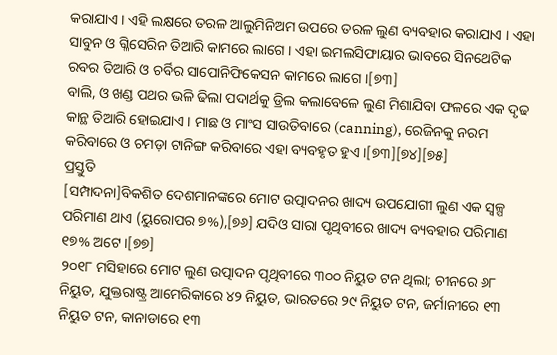କରାଯାଏ । ଏହି ଲକ୍ଷରେ ତରଳ ଆଲୁମିନିଅମ ଉପରେ ତରଳ ଲୁଣ ବ୍ୟବହାର କରାଯାଏ । ଏହା ସାବୁନ ଓ ଗ୍ଳିସେରିନ ତିଆରି କାମରେ ଲାଗେ । ଏହା ଇମଲସିଫାୟାର ଭାବରେ ସିନଥେଟିକ ରବର ତିଆରି ଓ ଚର୍ବିର ସାପୋନିଫିକେସନ କାମରେ ଲାଗେ ।[୭୩]
ବାଲି, ଓ ଖଣ୍ଡ ପଥର ଭଳି ଢିଲା ପଦାର୍ଥକୁ ଡ୍ରିଲ କଲାବେଳେ ଲୁଣ ମିଶାଯିବା ଫଳରେ ଏକ ଦୃଢ କାନ୍ଥ ତିଆରି ହୋଇଯାଏ । ମାଛ ଓ ମାଂସ ସାଉତିବାରେ (canning), ରେଜିନକୁ ନରମ କରିବାରେ ଓ ଚମଡ଼ା ଟାନିଙ୍ଗ କରିବାରେ ଏହା ବ୍ୟବହୃତ ହୁଏ ।[୭୩][୭୪][୭୫]
ପ୍ରସ୍ତୁତି
[ସମ୍ପାଦନା]ବିକଶିତ ଦେଶମାନଙ୍କରେ ମୋଟ ଉତ୍ପାଦନର ଖାଦ୍ୟ ଉପଯୋଗୀ ଲୁଣ ଏକ ସ୍ୱଳ୍ପ ପରିମାଣ ଥାଏ (ୟୁରୋପର ୭%),[୭୬] ଯଦିଓ ସାରା ପୃଥିବୀରେ ଖାଦ୍ୟ ବ୍ୟବହାର ପରିମାଣ ୧୭% ଅଟେ ।[୭୭]
୨୦୧୮ ମସିହାରେ ମୋଟ ଲୁଣ ଉତ୍ପାଦନ ପୃଥିବୀରେ ୩୦୦ ନିୟୁତ ଟନ ଥିଲା; ଚୀନରେ ୬୮ ନିୟୁତ, ଯୁକ୍ତରାଷ୍ଟ୍ର ଆମେରିକାରେ ୪୨ ନିୟୁତ, ଭାରତରେ ୨୯ ନିୟୁତ ଟନ, ଜର୍ମାନୀରେ ୧୩ ନିୟୁତ ଟନ, କାନାଡାରେ ୧୩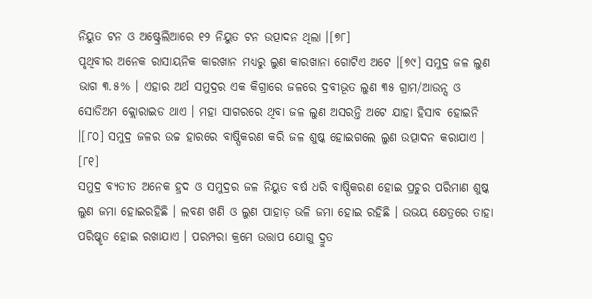ନିୟୁତ ଟନ ଓ ଅଷ୍ଟ୍ରେଲିଆରେ ୧୨ ନିୟୁତ ଟନ ଉତ୍ପାଦନ ଥିଲା ।[୭୮]
ପୃଥିବୀର ଅନେକ ରାସାୟନିକ କାରଖାନ ମଧ୍ୟରୁ ଲୁଣ କାରଖାନା ଗୋଟିଏ ଅଟେ ।[୭୯] ସମୁଦ୍ର ଜଳ ଲୁଣ ଭାଗ ୩.୫% । ଏହାର ଅର୍ଥ ସମୁଦ୍ରର ଏକ କିଗ୍ରାରେ ଜଳରେ ଦ୍ରବୀଭୂତ ଲୁଣ ୩୫ ଗ୍ରାମ/ଆଉନ୍ସ ଓ ସୋଡିଅମ କ୍ଲୋରାଇଡ ଥାଏ । ମହା ସାଗରରେ ଥିବା ଜଳ ଲୁଣ ଅସରନ୍ତି ଅଟେ ଯାହା ହିସାବ ହୋଇନି ।[୮୦] ସମୁଦ୍ର ଜଳର ଉଚ୍ଚ ହାରରେ ବାଷ୍ପିକରଣ କରି ଜଳ ଶୁଷ୍କ ହୋଇଗଲେ ଲୁଣ ଉତ୍ପାଦନ କରାଯାଏ । [୮୧]
ସମୁଦ୍ର ବ୍ୟତୀତ ଅନେକ ହ୍ରଦ ଓ ସମୁଦ୍ରର ଜଳ ନିୟୁତ ବର୍ଷ ଧରି ବାଷ୍ପିକରଣ ହୋଇ ପ୍ରଚୁର ପରିମାଣ ଶୁଷ୍କ ଲୁଣ ଜମା ହୋଇରହିଛି । ଲବଣ ଖଣି ଓ ଲୁଣ ପାହାଡ଼ ଭଳି ଜମା ହୋଇ ରହିଛି । ଉଭୟ କ୍ଷେତ୍ରରେ ତାହା ପରିଷ୍କୃତ ହୋଇ ରଖାଯାଏ । ପରମ୍ପରା କ୍ରମେ ଉତ୍ତାପ ଯୋଗୁ ଦ୍ରୁତ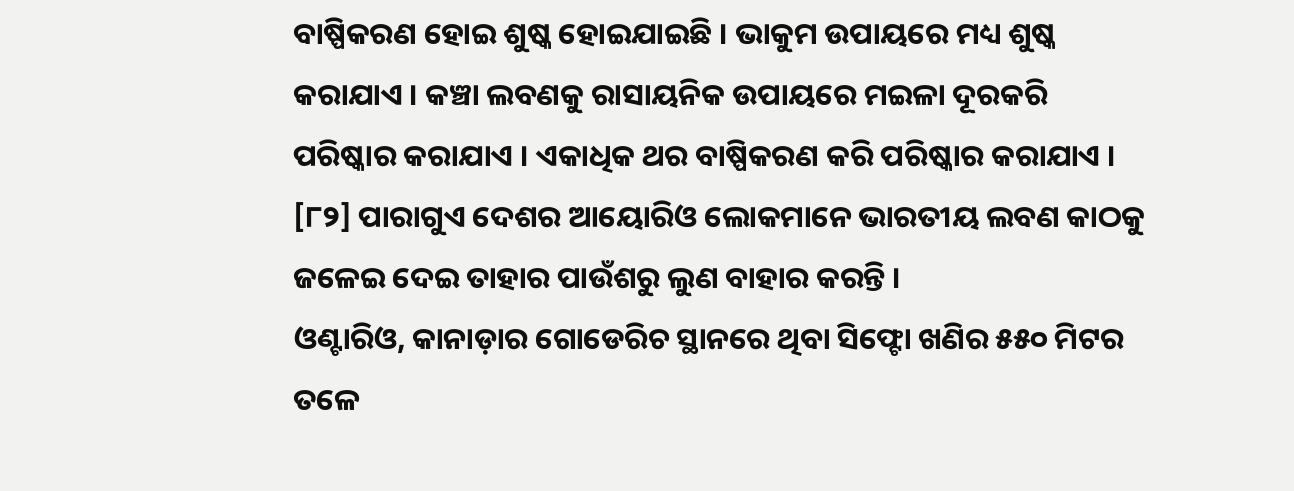ବାଷ୍ପିକରଣ ହୋଇ ଶୁଷ୍କ ହୋଇଯାଇଛି । ଭାକୁମ ଉପାୟରେ ମଧ୍ୟ ଶୁଷ୍କ କରାଯାଏ । କଞ୍ଚା ଲବଣକୁ ରାସାୟନିକ ଉପାୟରେ ମଇଳା ଦୂରକରି ପରିଷ୍କାର କରାଯାଏ । ଏକାଧିକ ଥର ବାଷ୍ପିକରଣ କରି ପରିଷ୍କାର କରାଯାଏ । [୮୨] ପାରାଗୁଏ ଦେଶର ଆୟୋରିଓ ଲୋକମାନେ ଭାରତୀୟ ଲବଣ କାଠକୁ ଜଳେଇ ଦେଇ ତାହାର ପାଉଁଶରୁ ଲୁଣ ବାହାର କରନ୍ତି ।
ଓଣ୍ଟାରିଓ, କାନାଡ଼ାର ଗୋଡେରିଚ ସ୍ଥାନରେ ଥିବା ସିଫ୍ଟୋ ଖଣିର ୫୫୦ ମିଟର ତଳେ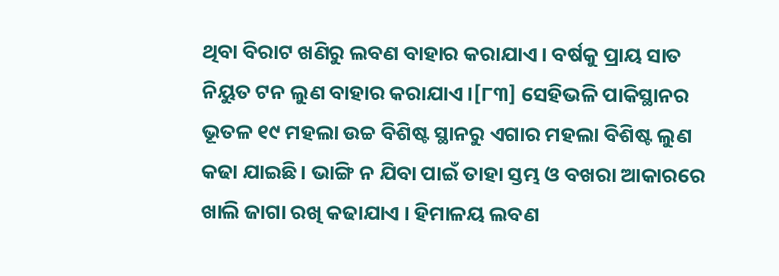ଥିବା ବିରାଟ ଖଣିରୁ ଲବଣ ବାହାର କରାଯାଏ । ବର୍ଷକୁ ପ୍ରାୟ ସାତ ନିୟୁତ ଟନ ଲୁଣ ବାହାର କରାଯାଏ ।[୮୩] ସେହିଭଳି ପାକିସ୍ଥାନର ଭୂତଳ ୧୯ ମହଲା ଉଚ୍ଚ ବିଶିଷ୍ଟ ସ୍ଥାନରୁ ଏଗାର ମହଲା ବିଶିଷ୍ଟ ଲୁଣ କଢା ଯାଇଛି । ଭାଙ୍ଗି ନ ଯିବା ପାଇଁ ତାହା ସ୍ତମ୍ଭ ଓ ବଖରା ଆକାରରେ ଖାଲି ଜାଗା ରଖି କଢାଯାଏ । ହିମାଳୟ ଲବଣ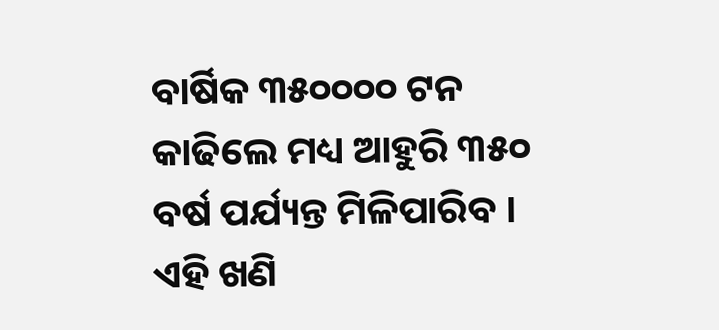ବାର୍ଷିକ ୩୫୦୦୦୦ ଟନ କାଢିଲେ ମଧ୍ୟ ଆହୁରି ୩୫୦ ବର୍ଷ ପର୍ଯ୍ୟନ୍ତ ମିଳିପାରିବ । ଏହି ଖଣି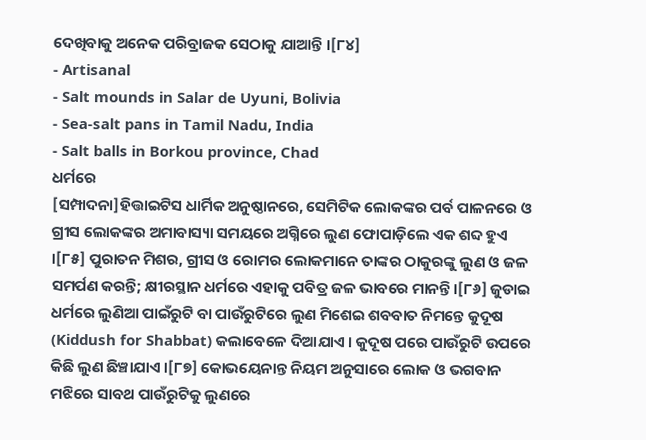ଦେଖିବାକୁ ଅନେକ ପରିବ୍ରାଜକ ସେଠାକୁ ଯାଆନ୍ତି ।[୮୪]
- Artisanal
- Salt mounds in Salar de Uyuni, Bolivia
- Sea-salt pans in Tamil Nadu, India
- Salt balls in Borkou province, Chad
ଧର୍ମରେ
[ସମ୍ପାଦନା]ହିତ୍ତାଇଟିସ ଧାର୍ମିକ ଅନୁଷ୍ଠାନରେ, ସେମିଟିକ ଲୋକଙ୍କର ପର୍ବ ପାଳନରେ ଓ ଗ୍ରୀସ ଲୋକଙ୍କର ଅମାବାସ୍ୟା ସମୟରେ ଅଗ୍ନିରେ ଲୁଣ ଫୋପାଡ଼ିଲେ ଏକ ଶବ୍ଦ ହୁଏ ।[୮୫] ପୁରାତନ ମିଶର, ଗ୍ରୀସ ଓ ରୋମର ଲୋକମାନେ ତାଙ୍କର ଠାକୁରଙ୍କୁ ଲୁଣ ଓ ଜଳ ସମର୍ପଣ କରନ୍ତି; କ୍ଷୀରସ୍ଥାନ ଧର୍ମରେ ଏହାକୁ ପବିତ୍ର ଜଳ ଭାବରେ ମାନନ୍ତି ।[୮୬] ଜୁଡାଇ ଧର୍ମରେ ଲୁଣିଆ ପାଇଁରୁଟି ବା ପାଉଁରୁଟିରେ ଲୁଣ ମିଶେଇ ଶବବାତ ନିମନ୍ତେ କୁଦୂଷ (Kiddush for Shabbat) କଲାବେଳେ ଦିଆଯାଏ । କୁଦୂଷ ପରେ ପାଉଁରୁଟି ଉପରେ କିଛି ଲୁଣ ଛିଞ୍ଚାଯାଏ ।[୮୭] କୋଭୟେନାନ୍ତ ନିୟମ ଅନୁସାରେ ଲୋକ ଓ ଭଗବାନ ମଝିରେ ସାବଥ ପାଉଁରୁଟିକୁ ଲୁଣରେ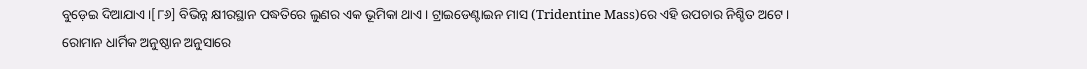ବୁଡ଼େଇ ଦିଆଯାଏ ।[୮୬] ବିଭିନ୍ନ କ୍ଷୀରସ୍ଥାନ ପଦ୍ଧତିରେ ଲୁଣର ଏକ ଭୂମିକା ଥାଏ । ଟ୍ରାଇଡେଣ୍ଟାଇନ ମାସ (Tridentine Mass)ରେ ଏହି ଉପଚାର ନିଶ୍ଚିତ ଅଟେ ।
ରୋମାନ ଧାର୍ମିକ ଅନୁଷ୍ଠାନ ଅନୁସାରେ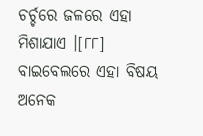ଚର୍ଚ୍ଚରେ ଜଳରେ ଏହା ମିଶାଯାଏ ।[୮୮] ବାଇବେଲରେ ଏହା ବିଷୟ ଅନେକ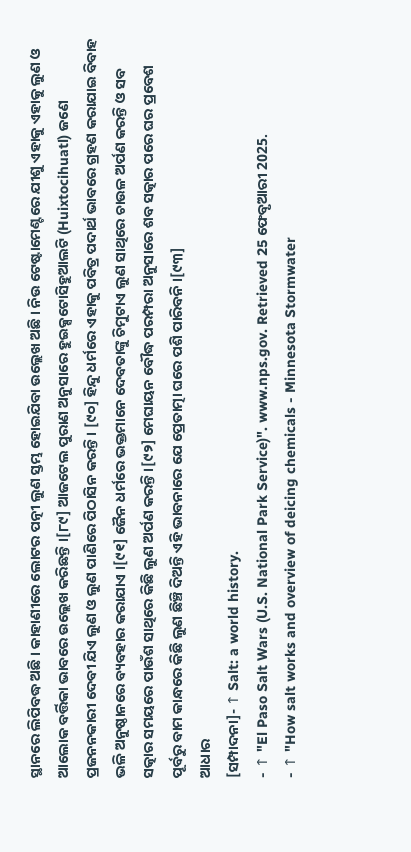ସ୍ଥାନରେ ଲିପିବଦ୍ଧ ଅଛି । କାହାଣୀରେ ଲୋଟର ପତ୍ନୀ ଲୁଣ ସ୍ତମ୍ଭ ହୋଇଯିବା ଉଲ୍ଲେଖ ଅଛି । ନିଉ ଟେଷ୍ଟାମେଣ୍ଟରେ ଯୀଶୁ ଏହାକୁ ଏହାକୁ ଲୁଣ ଓ ଆଲୋକ ବର୍ତ୍ତିକା ଭାବରେ ଉଲ୍ଲେଖ କରିଛନ୍ତି ।[୮୯] ଆଜଟେଲ ପୁରାଣ ଅନୁସାରେ ହୁଇକ୍ସଟୋସିହୁଆଲଟି (Huixtocihuatl) ଜଣେ ପ୍ରଜନନକାରୀ ଦେବୀ ଯିଏ ଲୁଣ ଓ ଲୁଣ ପାଣିରେ ପିଠାସିନ କରନ୍ତି । [୯୦] ହିନ୍ଦୁ ଧର୍ମରେ ଏହାକୁ ପବିତ୍ର ପଦାର୍ଥ ଭାବରେ ଗ୍ରହଣ କରାଯାଇ ବିବାହ ଭଳି ଅନୁଷ୍ଠାନରେ ବ୍ୟବହାର କରାଯାଏ ।[୯୧] ଜୈନ ଧର୍ମରେ ଭକ୍ତମାନେ ଦେବତାଙ୍କୁ ଚିମୁଟାଏ ଲୁଣ ସାଥିରେ ଚାଉଳ ଅର୍ପଣ କରନ୍ତି ଓ ସବ ସତ୍କାର ସମୟରେ ପାଉଁଶ ସାଥିରେ କିଛି ଲୁଣ ଅର୍ପଣ କରନ୍ତି ।[୯୨] ମେଘାୟନ ବୌଦ୍ଧ ପରମ୍ପରା ଅନୁସାରେ ଶବ ସତ୍କାର ପରେ ଘର ପ୍ରବେଶ ପୂର୍ବରୁ ବାମ କାନ୍ଧରେ କିଛି ଲୁଣ ଛିଞ୍ଚି ଦିଅନ୍ତି ଏହି ଭାବନାରେ ଯେ ପ୍ରେତାତ୍ମା ଘରେ ପଶି ପାରିବନି ।[୯୩]
ଆଧାର
[ସମ୍ପାଦନା]- ↑ Salt: a world history.
- ↑ "El Paso Salt Wars (U.S. National Park Service)". www.nps.gov. Retrieved 25 ଫେବୃଆରୀ 2025.
- ↑ "How salt works and overview of deicing chemicals - Minnesota Stormwater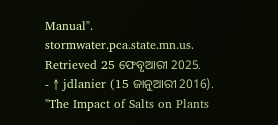Manual". stormwater.pca.state.mn.us. Retrieved 25 ଫେବୃଆରୀ 2025.
- ↑ jdlanier (15 ଜାନୁଆରୀ 2016). "The Impact of Salts on Plants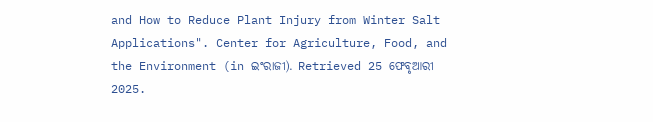and How to Reduce Plant Injury from Winter Salt Applications". Center for Agriculture, Food, and the Environment (in ଇଂରାଜୀ). Retrieved 25 ଫେବୃଆରୀ 2025.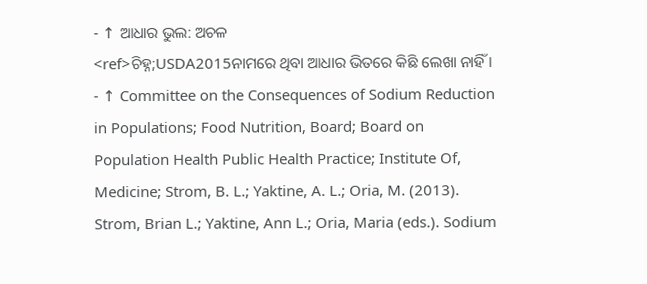- ↑ ଆଧାର ଭୁଲ: ଅଚଳ
<ref>ଚିହ୍ନ;USDA2015ନାମରେ ଥିବା ଆଧାର ଭିତରେ କିଛି ଲେଖା ନାହିଁ । - ↑ Committee on the Consequences of Sodium Reduction in Populations; Food Nutrition, Board; Board on Population Health Public Health Practice; Institute Of, Medicine; Strom, B. L.; Yaktine, A. L.; Oria, M. (2013). Strom, Brian L.; Yaktine, Ann L.; Oria, Maria (eds.). Sodium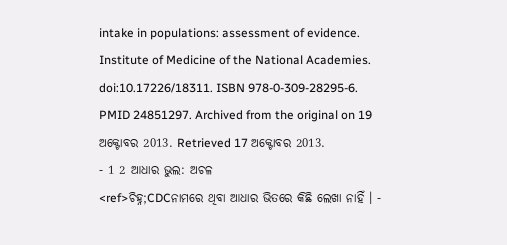intake in populations: assessment of evidence. Institute of Medicine of the National Academies. doi:10.17226/18311. ISBN 978-0-309-28295-6. PMID 24851297. Archived from the original on 19 ଅକ୍ଟୋବର 2013. Retrieved 17 ଅକ୍ଟୋବର 2013.
- 1 2 ଆଧାର ଭୁଲ: ଅଚଳ
<ref>ଚିହ୍ନ;CDCନାମରେ ଥିବା ଆଧାର ଭିତରେ କିଛି ଲେଖା ନାହିଁ । -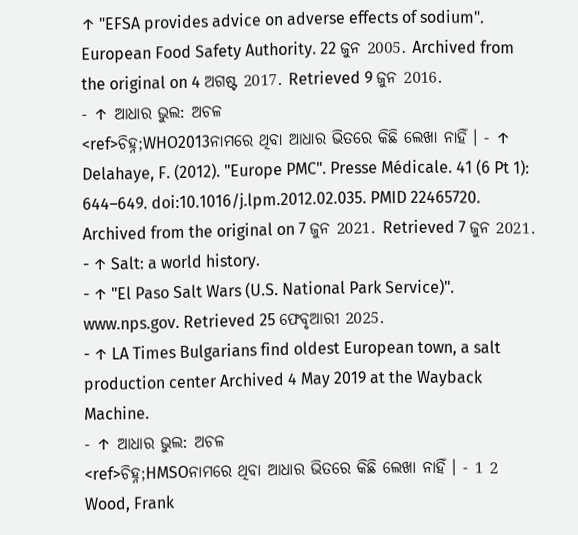↑ "EFSA provides advice on adverse effects of sodium". European Food Safety Authority. 22 ଜୁନ 2005. Archived from the original on 4 ଅଗଷ୍ଟ 2017. Retrieved 9 ଜୁନ 2016.
- ↑ ଆଧାର ଭୁଲ: ଅଚଳ
<ref>ଚିହ୍ନ;WHO2013ନାମରେ ଥିବା ଆଧାର ଭିତରେ କିଛି ଲେଖା ନାହିଁ । - ↑ Delahaye, F. (2012). "Europe PMC". Presse Médicale. 41 (6 Pt 1): 644–649. doi:10.1016/j.lpm.2012.02.035. PMID 22465720. Archived from the original on 7 ଜୁନ 2021. Retrieved 7 ଜୁନ 2021.
- ↑ Salt: a world history.
- ↑ "El Paso Salt Wars (U.S. National Park Service)". www.nps.gov. Retrieved 25 ଫେବୃଆରୀ 2025.
- ↑ LA Times Bulgarians find oldest European town, a salt production center Archived 4 May 2019 at the Wayback Machine.
- ↑ ଆଧାର ଭୁଲ: ଅଚଳ
<ref>ଚିହ୍ନ;HMSOନାମରେ ଥିବା ଆଧାର ଭିତରେ କିଛି ଲେଖା ନାହିଁ । - 1 2 Wood, Frank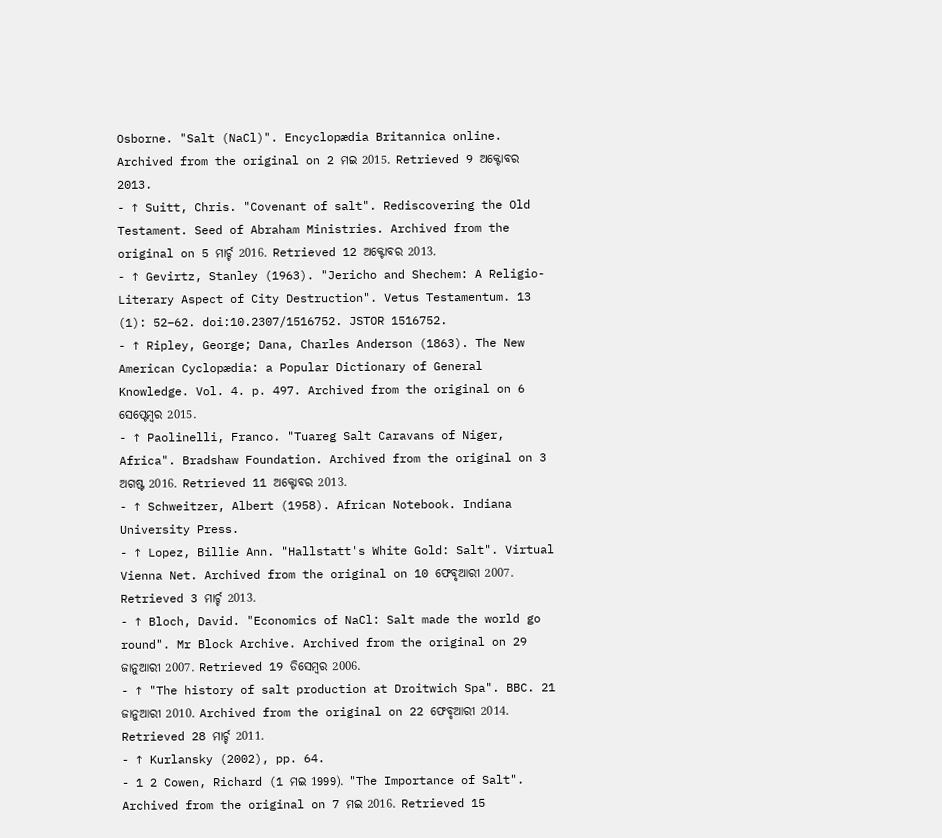Osborne. "Salt (NaCl)". Encyclopædia Britannica online. Archived from the original on 2 ମଇ 2015. Retrieved 9 ଅକ୍ଟୋବର 2013.
- ↑ Suitt, Chris. "Covenant of salt". Rediscovering the Old Testament. Seed of Abraham Ministries. Archived from the original on 5 ମାର୍ଚ୍ଚ 2016. Retrieved 12 ଅକ୍ଟୋବର 2013.
- ↑ Gevirtz, Stanley (1963). "Jericho and Shechem: A Religio-Literary Aspect of City Destruction". Vetus Testamentum. 13 (1): 52–62. doi:10.2307/1516752. JSTOR 1516752.
- ↑ Ripley, George; Dana, Charles Anderson (1863). The New American Cyclopædia: a Popular Dictionary of General Knowledge. Vol. 4. p. 497. Archived from the original on 6 ସେପ୍ଟେମ୍ବର 2015.
- ↑ Paolinelli, Franco. "Tuareg Salt Caravans of Niger, Africa". Bradshaw Foundation. Archived from the original on 3 ଅଗଷ୍ଟ 2016. Retrieved 11 ଅକ୍ଟୋବର 2013.
- ↑ Schweitzer, Albert (1958). African Notebook. Indiana University Press.
- ↑ Lopez, Billie Ann. "Hallstatt's White Gold: Salt". Virtual Vienna Net. Archived from the original on 10 ଫେବୃଆରୀ 2007. Retrieved 3 ମାର୍ଚ୍ଚ 2013.
- ↑ Bloch, David. "Economics of NaCl: Salt made the world go round". Mr Block Archive. Archived from the original on 29 ଜାନୁଆରୀ 2007. Retrieved 19 ଡିସେମ୍ବର 2006.
- ↑ "The history of salt production at Droitwich Spa". BBC. 21 ଜାନୁଆରୀ 2010. Archived from the original on 22 ଫେବୃଆରୀ 2014. Retrieved 28 ମାର୍ଚ୍ଚ 2011.
- ↑ Kurlansky (2002), pp. 64.
- 1 2 Cowen, Richard (1 ମଇ 1999). "The Importance of Salt". Archived from the original on 7 ମଇ 2016. Retrieved 15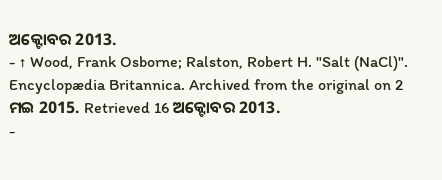ଅକ୍ଟୋବର 2013.
- ↑ Wood, Frank Osborne; Ralston, Robert H. "Salt (NaCl)". Encyclopædia Britannica. Archived from the original on 2 ମଇ 2015. Retrieved 16 ଅକ୍ଟୋବର 2013.
-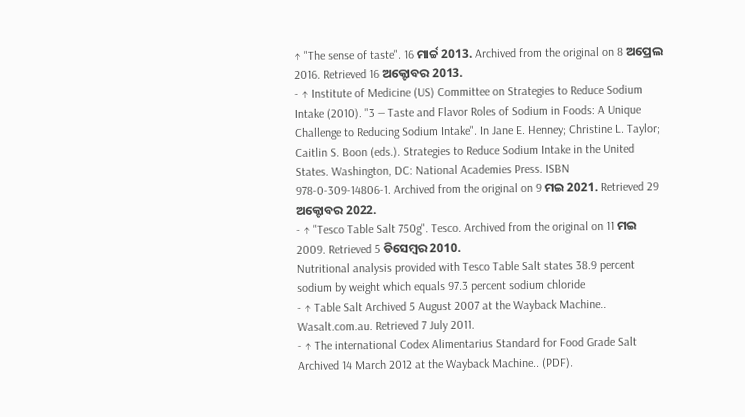↑ "The sense of taste". 16 ମାର୍ଚ୍ଚ 2013. Archived from the original on 8 ଅପ୍ରେଲ 2016. Retrieved 16 ଅକ୍ଟୋବର 2013.
- ↑ Institute of Medicine (US) Committee on Strategies to Reduce Sodium Intake (2010). "3 — Taste and Flavor Roles of Sodium in Foods: A Unique Challenge to Reducing Sodium Intake". In Jane E. Henney; Christine L. Taylor; Caitlin S. Boon (eds.). Strategies to Reduce Sodium Intake in the United States. Washington, DC: National Academies Press. ISBN 978-0-309-14806-1. Archived from the original on 9 ମଇ 2021. Retrieved 29 ଅକ୍ଟୋବର 2022.
- ↑ "Tesco Table Salt 750g". Tesco. Archived from the original on 11 ମଇ 2009. Retrieved 5 ଡିସେମ୍ବର 2010.
Nutritional analysis provided with Tesco Table Salt states 38.9 percent sodium by weight which equals 97.3 percent sodium chloride
- ↑ Table Salt Archived 5 August 2007 at the Wayback Machine.. Wasalt.com.au. Retrieved 7 July 2011.
- ↑ The international Codex Alimentarius Standard for Food Grade Salt Archived 14 March 2012 at the Wayback Machine.. (PDF).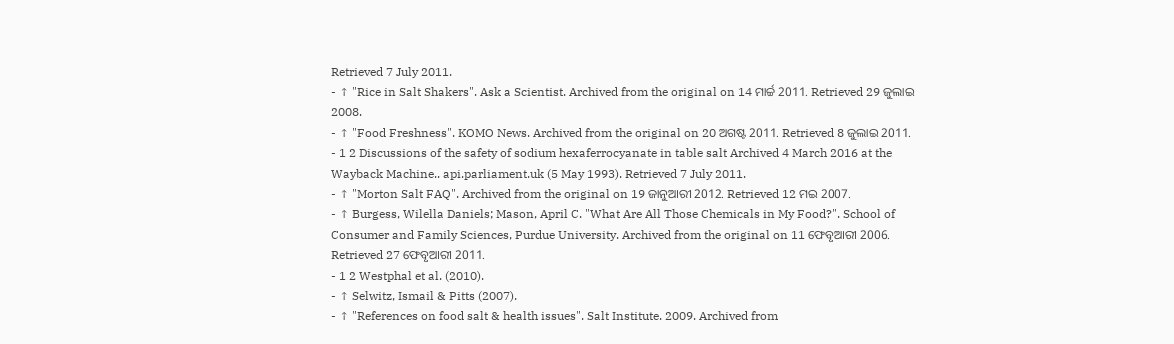Retrieved 7 July 2011.
- ↑ "Rice in Salt Shakers". Ask a Scientist. Archived from the original on 14 ମାର୍ଚ୍ଚ 2011. Retrieved 29 ଜୁଲାଇ 2008.
- ↑ "Food Freshness". KOMO News. Archived from the original on 20 ଅଗଷ୍ଟ 2011. Retrieved 8 ଜୁଲାଇ 2011.
- 1 2 Discussions of the safety of sodium hexaferrocyanate in table salt Archived 4 March 2016 at the Wayback Machine.. api.parliament.uk (5 May 1993). Retrieved 7 July 2011.
- ↑ "Morton Salt FAQ". Archived from the original on 19 ଜାନୁଆରୀ 2012. Retrieved 12 ମଇ 2007.
- ↑ Burgess, Wilella Daniels; Mason, April C. "What Are All Those Chemicals in My Food?". School of Consumer and Family Sciences, Purdue University. Archived from the original on 11 ଫେବୃଆରୀ 2006. Retrieved 27 ଫେବୃଆରୀ 2011.
- 1 2 Westphal et al. (2010).
- ↑ Selwitz, Ismail & Pitts (2007).
- ↑ "References on food salt & health issues". Salt Institute. 2009. Archived from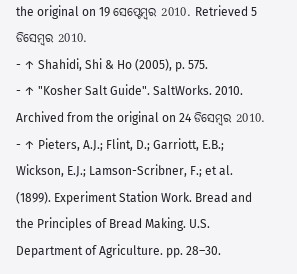the original on 19 ସେପ୍ଟେମ୍ବର 2010. Retrieved 5 ଡିସେମ୍ବର 2010.
- ↑ Shahidi, Shi & Ho (2005), p. 575.
- ↑ "Kosher Salt Guide". SaltWorks. 2010. Archived from the original on 24 ଡିସେମ୍ବର 2010.
- ↑ Pieters, A.J.; Flint, D.; Garriott, E.B.; Wickson, E.J.; Lamson-Scribner, F.; et al. (1899). Experiment Station Work. Bread and the Principles of Bread Making. U.S. Department of Agriculture. pp. 28–30.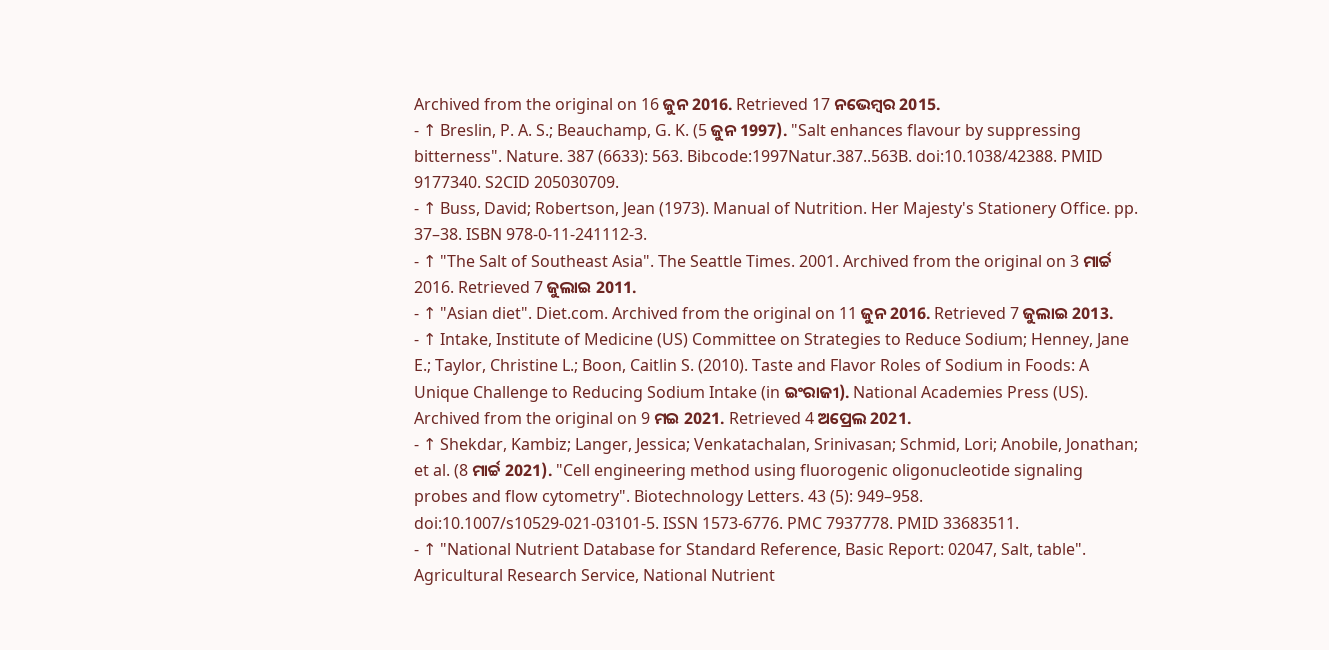Archived from the original on 16 ଜୁନ 2016. Retrieved 17 ନଭେମ୍ବର 2015.
- ↑ Breslin, P. A. S.; Beauchamp, G. K. (5 ଜୁନ 1997). "Salt enhances flavour by suppressing bitterness". Nature. 387 (6633): 563. Bibcode:1997Natur.387..563B. doi:10.1038/42388. PMID 9177340. S2CID 205030709.
- ↑ Buss, David; Robertson, Jean (1973). Manual of Nutrition. Her Majesty's Stationery Office. pp. 37–38. ISBN 978-0-11-241112-3.
- ↑ "The Salt of Southeast Asia". The Seattle Times. 2001. Archived from the original on 3 ମାର୍ଚ୍ଚ 2016. Retrieved 7 ଜୁଲାଇ 2011.
- ↑ "Asian diet". Diet.com. Archived from the original on 11 ଜୁନ 2016. Retrieved 7 ଜୁଲାଇ 2013.
- ↑ Intake, Institute of Medicine (US) Committee on Strategies to Reduce Sodium; Henney, Jane E.; Taylor, Christine L.; Boon, Caitlin S. (2010). Taste and Flavor Roles of Sodium in Foods: A Unique Challenge to Reducing Sodium Intake (in ଇଂରାଜୀ). National Academies Press (US). Archived from the original on 9 ମଇ 2021. Retrieved 4 ଅପ୍ରେଲ 2021.
- ↑ Shekdar, Kambiz; Langer, Jessica; Venkatachalan, Srinivasan; Schmid, Lori; Anobile, Jonathan; et al. (8 ମାର୍ଚ୍ଚ 2021). "Cell engineering method using fluorogenic oligonucleotide signaling probes and flow cytometry". Biotechnology Letters. 43 (5): 949–958. doi:10.1007/s10529-021-03101-5. ISSN 1573-6776. PMC 7937778. PMID 33683511.
- ↑ "National Nutrient Database for Standard Reference, Basic Report: 02047, Salt, table". Agricultural Research Service, National Nutrient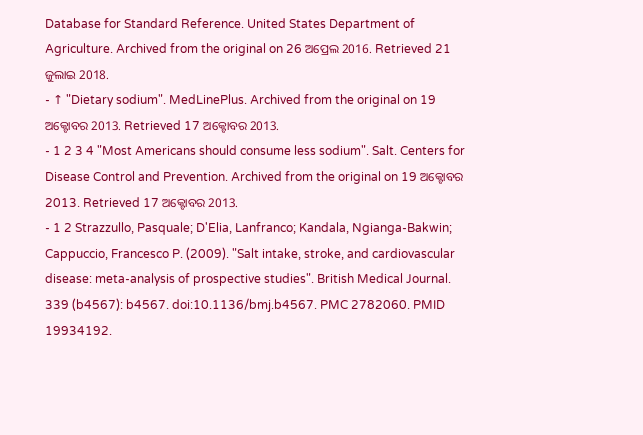Database for Standard Reference. United States Department of Agriculture. Archived from the original on 26 ଅପ୍ରେଲ 2016. Retrieved 21 ଜୁଲାଇ 2018.
- ↑ "Dietary sodium". MedLinePlus. Archived from the original on 19 ଅକ୍ଟୋବର 2013. Retrieved 17 ଅକ୍ଟୋବର 2013.
- 1 2 3 4 "Most Americans should consume less sodium". Salt. Centers for Disease Control and Prevention. Archived from the original on 19 ଅକ୍ଟୋବର 2013. Retrieved 17 ଅକ୍ଟୋବର 2013.
- 1 2 Strazzullo, Pasquale; D'Elia, Lanfranco; Kandala, Ngianga-Bakwin; Cappuccio, Francesco P. (2009). "Salt intake, stroke, and cardiovascular disease: meta-analysis of prospective studies". British Medical Journal. 339 (b4567): b4567. doi:10.1136/bmj.b4567. PMC 2782060. PMID 19934192.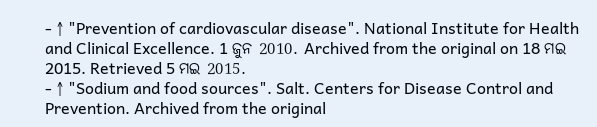- ↑ "Prevention of cardiovascular disease". National Institute for Health and Clinical Excellence. 1 ଜୁନ 2010. Archived from the original on 18 ମଇ 2015. Retrieved 5 ମଇ 2015.
- ↑ "Sodium and food sources". Salt. Centers for Disease Control and Prevention. Archived from the original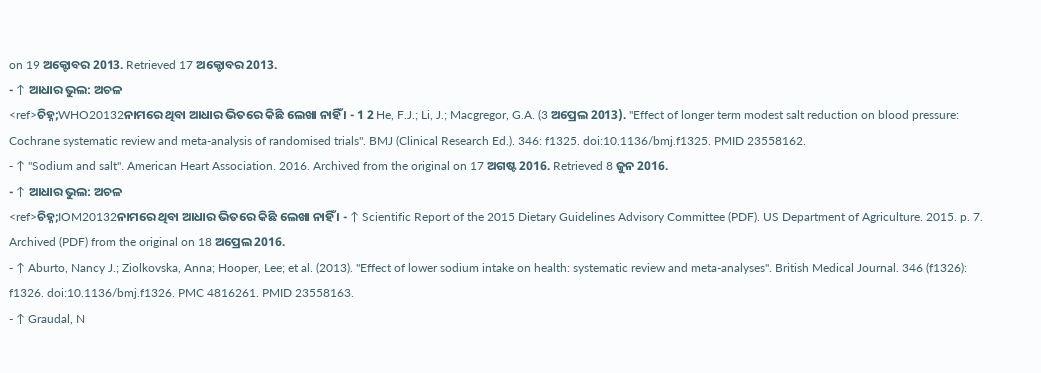on 19 ଅକ୍ଟୋବର 2013. Retrieved 17 ଅକ୍ଟୋବର 2013.
- ↑ ଆଧାର ଭୁଲ: ଅଚଳ
<ref>ଚିହ୍ନ;WHO20132ନାମରେ ଥିବା ଆଧାର ଭିତରେ କିଛି ଲେଖା ନାହିଁ । - 1 2 He, F.J.; Li, J.; Macgregor, G.A. (3 ଅପ୍ରେଲ 2013). "Effect of longer term modest salt reduction on blood pressure: Cochrane systematic review and meta-analysis of randomised trials". BMJ (Clinical Research Ed.). 346: f1325. doi:10.1136/bmj.f1325. PMID 23558162.
- ↑ "Sodium and salt". American Heart Association. 2016. Archived from the original on 17 ଅଗଷ୍ଟ 2016. Retrieved 8 ଜୁନ 2016.
- ↑ ଆଧାର ଭୁଲ: ଅଚଳ
<ref>ଚିହ୍ନ;IOM20132ନାମରେ ଥିବା ଆଧାର ଭିତରେ କିଛି ଲେଖା ନାହିଁ । - ↑ Scientific Report of the 2015 Dietary Guidelines Advisory Committee (PDF). US Department of Agriculture. 2015. p. 7. Archived (PDF) from the original on 18 ଅପ୍ରେଲ 2016.
- ↑ Aburto, Nancy J.; Ziolkovska, Anna; Hooper, Lee; et al. (2013). "Effect of lower sodium intake on health: systematic review and meta-analyses". British Medical Journal. 346 (f1326): f1326. doi:10.1136/bmj.f1326. PMC 4816261. PMID 23558163.
- ↑ Graudal, N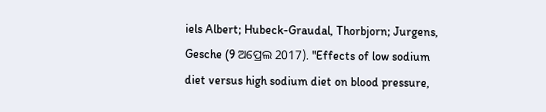iels Albert; Hubeck-Graudal, Thorbjorn; Jurgens, Gesche (9 ଅପ୍ରେଲ 2017). "Effects of low sodium diet versus high sodium diet on blood pressure,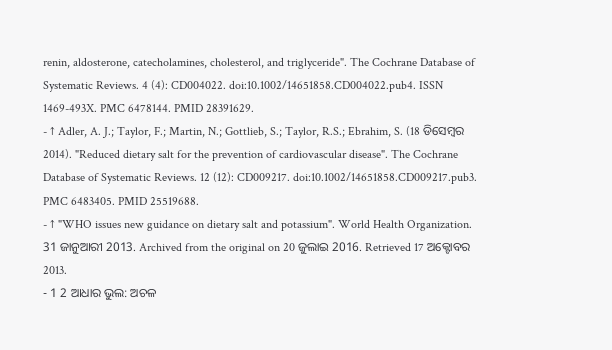renin, aldosterone, catecholamines, cholesterol, and triglyceride". The Cochrane Database of Systematic Reviews. 4 (4): CD004022. doi:10.1002/14651858.CD004022.pub4. ISSN 1469-493X. PMC 6478144. PMID 28391629.
- ↑ Adler, A. J.; Taylor, F.; Martin, N.; Gottlieb, S.; Taylor, R.S.; Ebrahim, S. (18 ଡିସେମ୍ବର 2014). "Reduced dietary salt for the prevention of cardiovascular disease". The Cochrane Database of Systematic Reviews. 12 (12): CD009217. doi:10.1002/14651858.CD009217.pub3. PMC 6483405. PMID 25519688.
- ↑ "WHO issues new guidance on dietary salt and potassium". World Health Organization. 31 ଜାନୁଆରୀ 2013. Archived from the original on 20 ଜୁଲାଇ 2016. Retrieved 17 ଅକ୍ଟୋବର 2013.
- 1 2 ଆଧାର ଭୁଲ: ଅଚଳ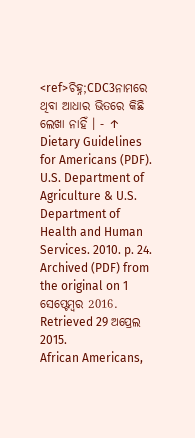<ref>ଚିହ୍ନ;CDC3ନାମରେ ଥିବା ଆଧାର ଭିତରେ କିଛି ଲେଖା ନାହିଁ । - ↑ Dietary Guidelines for Americans (PDF). U.S. Department of Agriculture & U.S. Department of Health and Human Services. 2010. p. 24. Archived (PDF) from the original on 1 ସେପ୍ଟେମ୍ବର 2016. Retrieved 29 ଅପ୍ରେଲ 2015.
African Americans,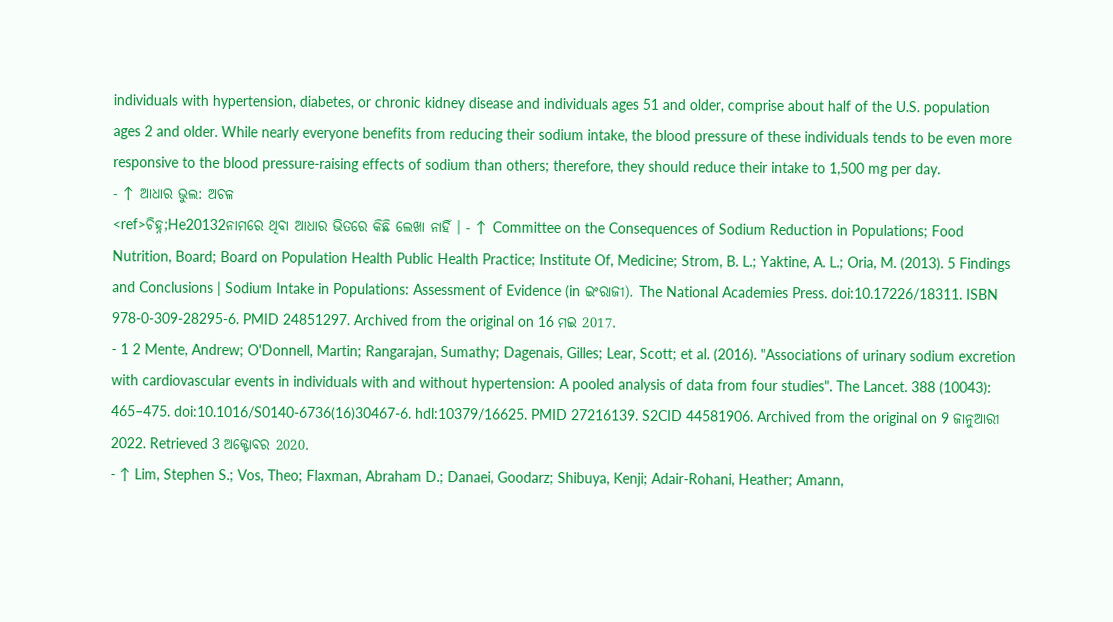individuals with hypertension, diabetes, or chronic kidney disease and individuals ages 51 and older, comprise about half of the U.S. population ages 2 and older. While nearly everyone benefits from reducing their sodium intake, the blood pressure of these individuals tends to be even more responsive to the blood pressure-raising effects of sodium than others; therefore, they should reduce their intake to 1,500 mg per day.
- ↑ ଆଧାର ଭୁଲ: ଅଚଳ
<ref>ଚିହ୍ନ;He20132ନାମରେ ଥିବା ଆଧାର ଭିତରେ କିଛି ଲେଖା ନାହିଁ । - ↑ Committee on the Consequences of Sodium Reduction in Populations; Food Nutrition, Board; Board on Population Health Public Health Practice; Institute Of, Medicine; Strom, B. L.; Yaktine, A. L.; Oria, M. (2013). 5 Findings and Conclusions | Sodium Intake in Populations: Assessment of Evidence (in ଇଂରାଜୀ). The National Academies Press. doi:10.17226/18311. ISBN 978-0-309-28295-6. PMID 24851297. Archived from the original on 16 ମଇ 2017.
- 1 2 Mente, Andrew; O'Donnell, Martin; Rangarajan, Sumathy; Dagenais, Gilles; Lear, Scott; et al. (2016). "Associations of urinary sodium excretion with cardiovascular events in individuals with and without hypertension: A pooled analysis of data from four studies". The Lancet. 388 (10043): 465–475. doi:10.1016/S0140-6736(16)30467-6. hdl:10379/16625. PMID 27216139. S2CID 44581906. Archived from the original on 9 ଜାନୁଆରୀ 2022. Retrieved 3 ଅକ୍ଟୋବର 2020.
- ↑ Lim, Stephen S.; Vos, Theo; Flaxman, Abraham D.; Danaei, Goodarz; Shibuya, Kenji; Adair-Rohani, Heather; Amann,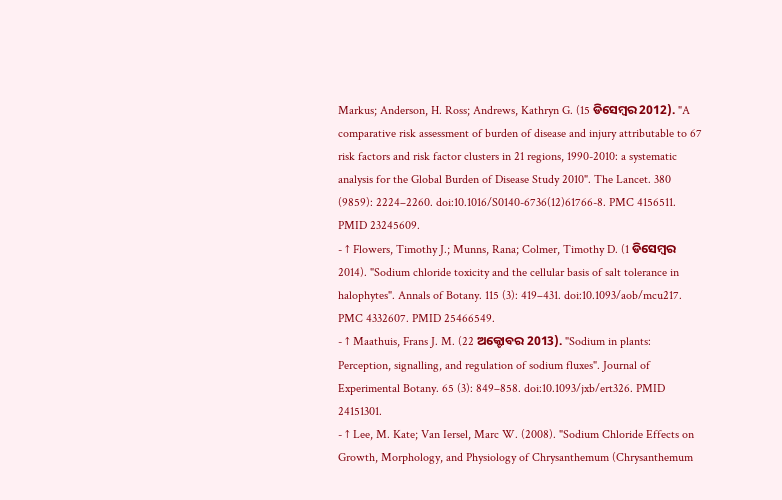Markus; Anderson, H. Ross; Andrews, Kathryn G. (15 ଡିସେମ୍ବର 2012). "A comparative risk assessment of burden of disease and injury attributable to 67 risk factors and risk factor clusters in 21 regions, 1990-2010: a systematic analysis for the Global Burden of Disease Study 2010". The Lancet. 380 (9859): 2224–2260. doi:10.1016/S0140-6736(12)61766-8. PMC 4156511. PMID 23245609.
- ↑ Flowers, Timothy J.; Munns, Rana; Colmer, Timothy D. (1 ଡିସେମ୍ବର 2014). "Sodium chloride toxicity and the cellular basis of salt tolerance in halophytes". Annals of Botany. 115 (3): 419–431. doi:10.1093/aob/mcu217. PMC 4332607. PMID 25466549.
- ↑ Maathuis, Frans J. M. (22 ଅକ୍ଟୋବର 2013). "Sodium in plants: Perception, signalling, and regulation of sodium fluxes". Journal of Experimental Botany. 65 (3): 849–858. doi:10.1093/jxb/ert326. PMID 24151301.
- ↑ Lee, M. Kate; Van Iersel, Marc W. (2008). "Sodium Chloride Effects on Growth, Morphology, and Physiology of Chrysanthemum (Chrysanthemum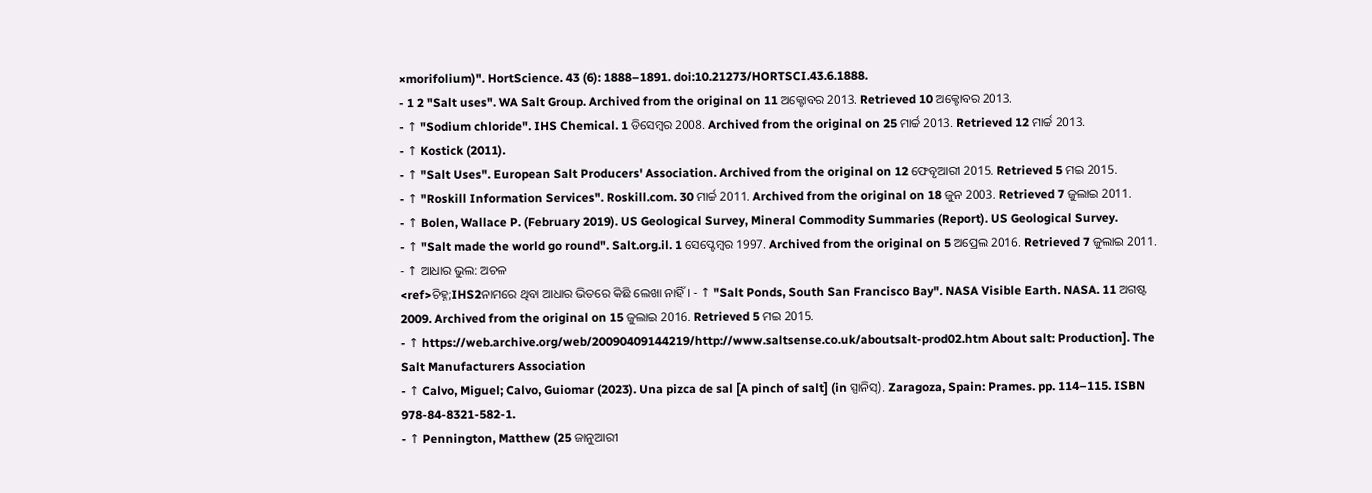×morifolium)". HortScience. 43 (6): 1888–1891. doi:10.21273/HORTSCI.43.6.1888.
- 1 2 "Salt uses". WA Salt Group. Archived from the original on 11 ଅକ୍ଟୋବର 2013. Retrieved 10 ଅକ୍ଟୋବର 2013.
- ↑ "Sodium chloride". IHS Chemical. 1 ଡିସେମ୍ବର 2008. Archived from the original on 25 ମାର୍ଚ୍ଚ 2013. Retrieved 12 ମାର୍ଚ୍ଚ 2013.
- ↑ Kostick (2011).
- ↑ "Salt Uses". European Salt Producers' Association. Archived from the original on 12 ଫେବୃଆରୀ 2015. Retrieved 5 ମଇ 2015.
- ↑ "Roskill Information Services". Roskill.com. 30 ମାର୍ଚ୍ଚ 2011. Archived from the original on 18 ଜୁନ 2003. Retrieved 7 ଜୁଲାଇ 2011.
- ↑ Bolen, Wallace P. (February 2019). US Geological Survey, Mineral Commodity Summaries (Report). US Geological Survey.
- ↑ "Salt made the world go round". Salt.org.il. 1 ସେପ୍ଟେମ୍ବର 1997. Archived from the original on 5 ଅପ୍ରେଲ 2016. Retrieved 7 ଜୁଲାଇ 2011.
- ↑ ଆଧାର ଭୁଲ: ଅଚଳ
<ref>ଚିହ୍ନ;IHS2ନାମରେ ଥିବା ଆଧାର ଭିତରେ କିଛି ଲେଖା ନାହିଁ । - ↑ "Salt Ponds, South San Francisco Bay". NASA Visible Earth. NASA. 11 ଅଗଷ୍ଟ 2009. Archived from the original on 15 ଜୁଲାଇ 2016. Retrieved 5 ମଇ 2015.
- ↑ https://web.archive.org/web/20090409144219/http://www.saltsense.co.uk/aboutsalt-prod02.htm About salt: Production]. The Salt Manufacturers Association
- ↑ Calvo, Miguel; Calvo, Guiomar (2023). Una pizca de sal [A pinch of salt] (in ସ୍ପାନିସ୍). Zaragoza, Spain: Prames. pp. 114–115. ISBN 978-84-8321-582-1.
- ↑ Pennington, Matthew (25 ଜାନୁଆରୀ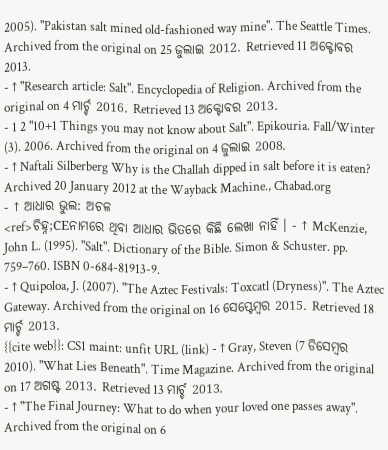2005). "Pakistan salt mined old-fashioned way mine". The Seattle Times. Archived from the original on 25 ଜୁଲାଇ 2012. Retrieved 11 ଅକ୍ଟୋବର 2013.
- ↑ "Research article: Salt". Encyclopedia of Religion. Archived from the original on 4 ମାର୍ଚ୍ଚ 2016. Retrieved 13 ଅକ୍ଟୋବର 2013.
- 1 2 "10+1 Things you may not know about Salt". Epikouria. Fall/Winter (3). 2006. Archived from the original on 4 ଜୁଲାଇ 2008.
- ↑ Naftali Silberberg Why is the Challah dipped in salt before it is eaten? Archived 20 January 2012 at the Wayback Machine., Chabad.org
- ↑ ଆଧାର ଭୁଲ: ଅଚଳ
<ref>ଚିହ୍ନ;CEନାମରେ ଥିବା ଆଧାର ଭିତରେ କିଛି ଲେଖା ନାହିଁ । - ↑ McKenzie, John L. (1995). "Salt". Dictionary of the Bible. Simon & Schuster. pp. 759–760. ISBN 0-684-81913-9.
- ↑ Quipoloa, J. (2007). "The Aztec Festivals: Toxcatl (Dryness)". The Aztec Gateway. Archived from the original on 16 ସେପ୍ଟେମ୍ବର 2015. Retrieved 18 ମାର୍ଚ୍ଚ 2013.
{{cite web}}: CS1 maint: unfit URL (link) - ↑ Gray, Steven (7 ଡିସେମ୍ବର 2010). "What Lies Beneath". Time Magazine. Archived from the original on 17 ଅଗଷ୍ଟ 2013. Retrieved 13 ମାର୍ଚ୍ଚ 2013.
- ↑ "The Final Journey: What to do when your loved one passes away". Archived from the original on 6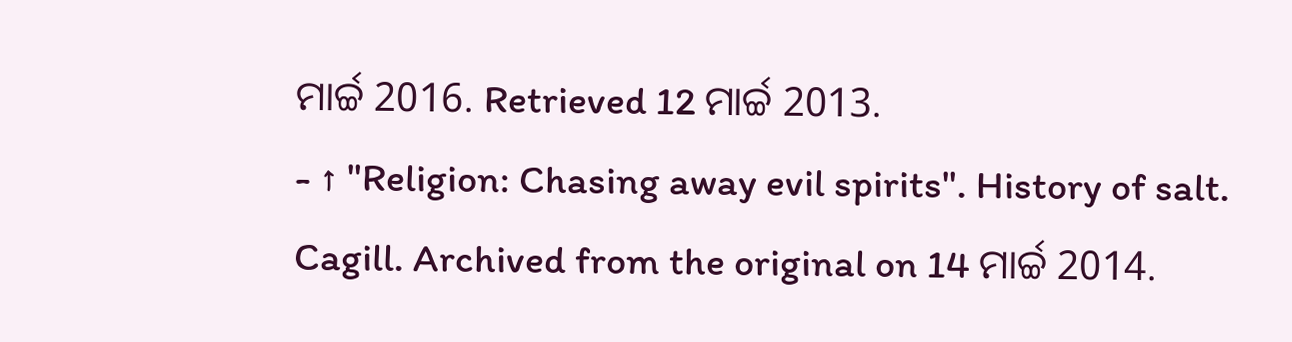ମାର୍ଚ୍ଚ 2016. Retrieved 12 ମାର୍ଚ୍ଚ 2013.
- ↑ "Religion: Chasing away evil spirits". History of salt. Cagill. Archived from the original on 14 ମାର୍ଚ୍ଚ 2014.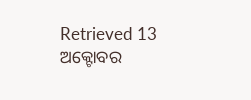Retrieved 13 ଅକ୍ଟୋବର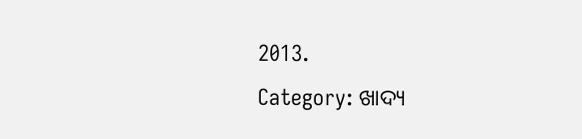2013.
Category: ଖାଦ୍ୟ